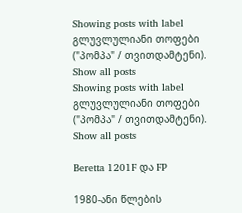Showing posts with label გლუვლულიანი თოფები ("პომპა" / თვითდამტენი). Show all posts
Showing posts with label გლუვლულიანი თოფები ("პომპა" / თვითდამტენი). Show all posts

Beretta 1201F და FP

1980-ანი წლების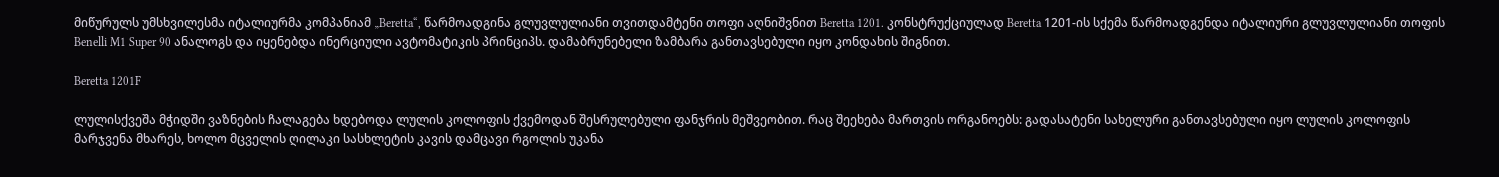მიწურულს უმსხვილესმა იტალიურმა კომპანიამ „Beretta“, წარმოადგინა გლუვლულიანი თვითდამტენი თოფი აღნიშვნით Beretta 1201. კონსტრუქციულად Beretta 1201-ის სქემა წარმოადგენდა იტალიური გლუვლულიანი თოფის Benelli M1 Super 90 ანალოგს და იყენებდა ინერციული ავტომატიკის პრინციპს. დამაბრუნებელი ზამბარა განთავსებული იყო კონდახის შიგნით.

Beretta 1201F

ლულისქვეშა მჭიდში ვაზნების ჩალაგება ხდებოდა ლულის კოლოფის ქვემოდან შესრულებული ფანჯრის მეშვეობით. რაც შეეხება მართვის ორგანოებს: გადასატენი სახელური განთავსებული იყო ლულის კოლოფის მარჯვენა მხარეს, ხოლო მცველის ღილაკი სასხლეტის კავის დამცავი რგოლის უკანა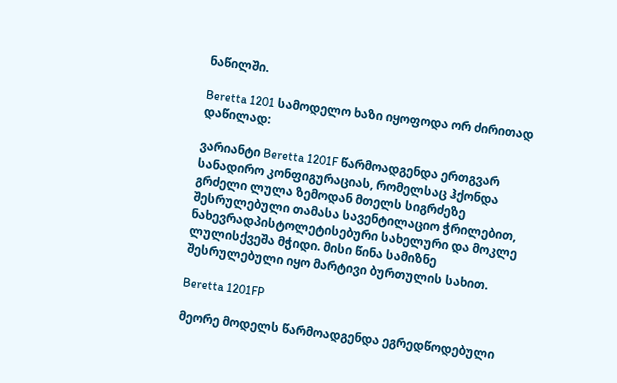ნაწილში.

Beretta 1201 სამოდელო ხაზი იყოფოდა ორ ძირითად დაწილად:

ვარიანტი Beretta 1201F წარმოადგენდა ერთგვარ სანადირო კონფიგურაციას, რომელსაც ჰქონდა გრძელი ლულა ზემოდან მთელს სიგრძეზე შესრულებული თამასა სავენტილაციო ჭრილებით, ნახევრადპისტოლეტისებური სახელური და მოკლე ლულისქვეშა მჭიდი. მისი წინა სამიზნე შესრულებული იყო მარტივი ბურთულის სახით.

Beretta 1201FP

მეორე მოდელს წარმოადგენდა ეგრედწოდებული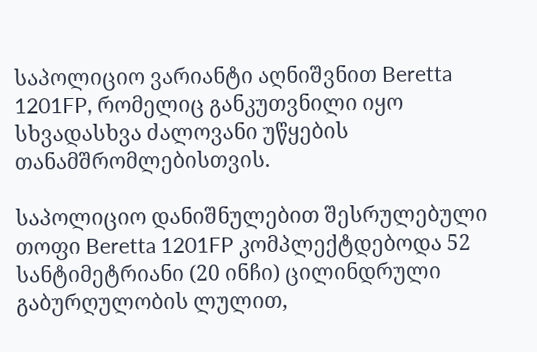საპოლიციო ვარიანტი აღნიშვნით Beretta 1201FP, რომელიც განკუთვნილი იყო სხვადასხვა ძალოვანი უწყების თანამშრომლებისთვის.

საპოლიციო დანიშნულებით შესრულებული თოფი Beretta 1201FP კომპლექტდებოდა 52 სანტიმეტრიანი (20 ინჩი) ცილინდრული გაბურღულობის ლულით,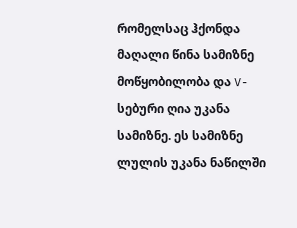რომელსაც ჰქონდა მაღალი წინა სამიზნე მოწყობილობა და V-სებური ღია უკანა სამიზნე. ეს სამიზნე ლულის უკანა ნაწილში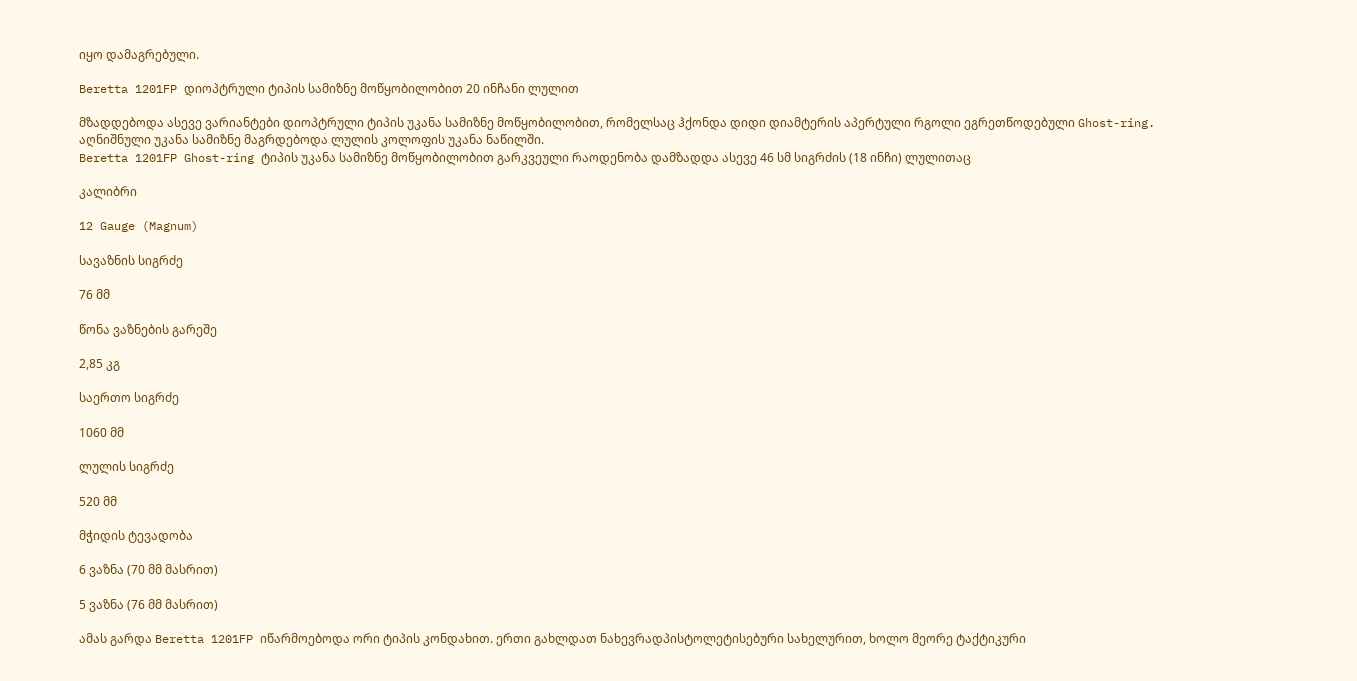იყო დამაგრებული.

Beretta 1201FP დიოპტრული ტიპის სამიზნე მოწყობილობით 20 ინჩანი ლულით

მზადდებოდა ასევე ვარიანტები დიოპტრული ტიპის უკანა სამიზნე მოწყობილობით, რომელსაც ჰქონდა დიდი დიამტერის აპერტული რგოლი ეგრეთწოდებული Ghost-ring. აღნიშნული უკანა სამიზნე მაგრდებოდა ლულის კოლოფის უკანა ნაწილში.
Beretta 1201FP Ghost-ring ტიპის უკანა სამიზნე მოწყობილობით გარკვეული რაოდენობა დამზადდა ასევე 46 სმ სიგრძის (18 ინჩი) ლულითაც

კალიბრი

12 Gauge (Magnum)

სავაზნის სიგრძე

76 მმ

წონა ვაზნების გარეშე

2,85 კგ

საერთო სიგრძე

1060 მმ

ლულის სიგრძე

520 მმ

მჭიდის ტევადობა

6 ვაზნა (70 მმ მასრით)

5 ვაზნა (76 მმ მასრით)

ამას გარდა Beretta 1201FP იწარმოებოდა ორი ტიპის კონდახით. ერთი გახლდათ ნახევრადპისტოლეტისებური სახელურით, ხოლო მეორე ტაქტიკური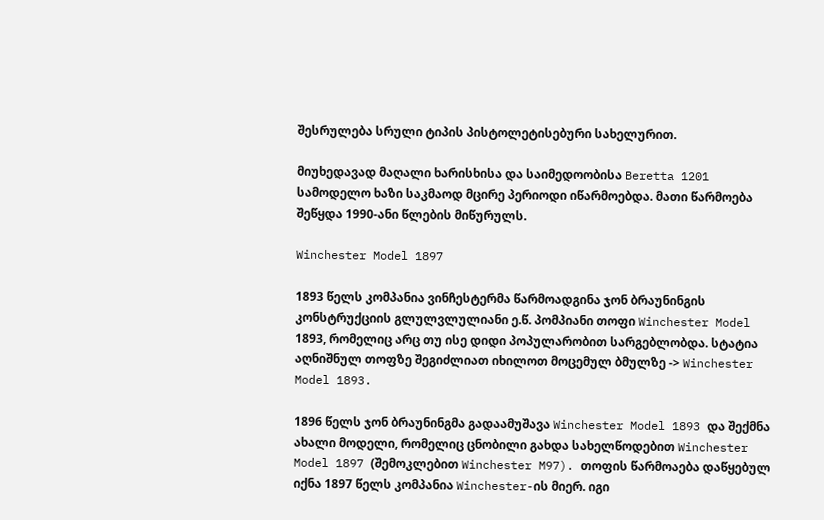შესრულება სრული ტიპის პისტოლეტისებური სახელურით.

მიუხედავად მაღალი ხარისხისა და საიმედოობისა Beretta 1201 სამოდელო ხაზი საკმაოდ მცირე პერიოდი იწარმოებდა. მათი წარმოება შეწყდა 1990-ანი წლების მიწურულს.

Winchester Model 1897

1893 წელს კომპანია ვინჩესტერმა წარმოადგინა ჯონ ბრაუნინგის კონსტრუქციის გლულვლულიანი ე.წ. პომპიანი თოფი Winchester Model 1893, რომელიც არც თუ ისე დიდი პოპულარობით სარგებლობდა. სტატია აღნიშნულ თოფზე შეგიძლიათ იხილოთ მოცემულ ბმულზე -> Winchester Model 1893.

1896 წელს ჯონ ბრაუნინგმა გადაამუშავა Winchester Model 1893 და შექმნა ახალი მოდელი, რომელიც ცნობილი გახდა სახელწოდებით Winchester Model 1897 (შემოკლებით Winchester M97). თოფის წარმოაება დაწყებულ იქნა 1897 წელს კომპანია Winchester-ის მიერ. იგი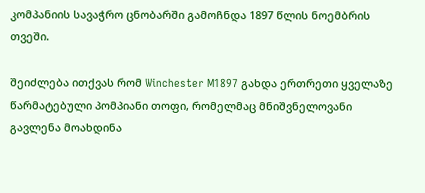კომპანიის სავაჭრო ცნობარში გამოჩნდა 1897 წლის ნოემბრის თვეში.

შეიძლება ითქვას რომ Winchester M1897 გახდა ერთრეთი ყველაზე წარმატებული პომპიანი თოფი, რომელმაც მნიშვნელოვანი გავლენა მოახდინა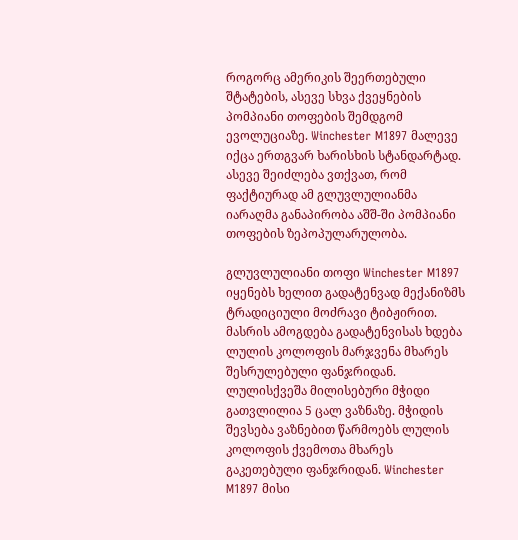როგორც ამერიკის შეერთებული შტატების, ასევე სხვა ქვეყნების პომპიანი თოფების შემდგომ ევოლუციაზე. Winchester M1897 მალევე იქცა ერთგვარ ხარისხის სტანდარტად. ასევე შეიძლება ვთქვათ, რომ ფაქტიურად ამ გლუვლულიანმა იარაღმა განაპირობა აშშ-ში პომპიანი თოფების ზეპოპულარულობა.

გლუვლულიანი თოფი Winchester M1897 იყენებს ხელით გადატენვად მექანიზმს ტრადიციული მოძრავი ტიბჟირით. მასრის ამოგდება გადატენვისას ხდება ლულის კოლოფის მარჯვენა მხარეს შესრულებული ფანჯრიდან. ლულისქვეშა მილისებური მჭიდი გათვლილია 5 ცალ ვაზნაზე. მჭიდის შევსება ვაზნებით წარმოებს ლულის კოლოფის ქვემოთა მხარეს გაკეთებული ფანჯრიდან. Winchester M1897 მისი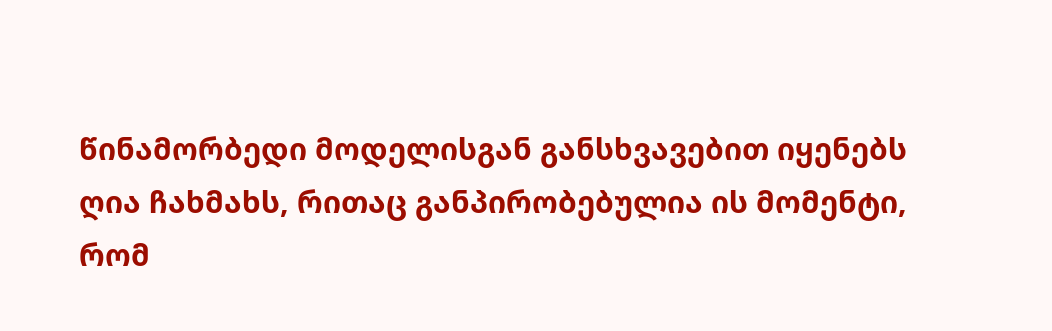წინამორბედი მოდელისგან განსხვავებით იყენებს ღია ჩახმახს, რითაც განპირობებულია ის მომენტი, რომ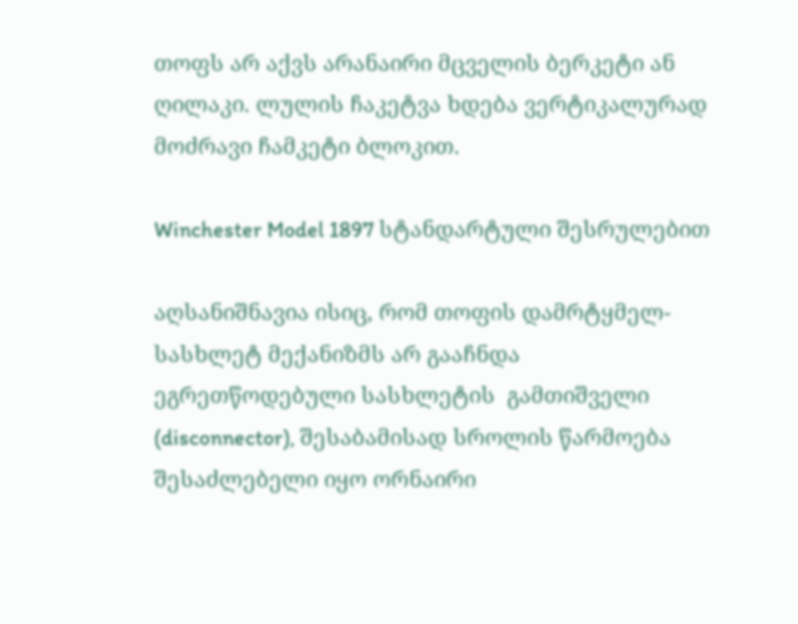თოფს არ აქვს არანაირი მცველის ბერკეტი ან ღილაკი. ლულის ჩაკეტვა ხდება ვერტიკალურად მოძრავი ჩამკეტი ბლოკით.

Winchester Model 1897 სტანდარტული შესრულებით

აღსანიშნავია ისიც, რომ თოფის დამრტყმელ-სასხლეტ მექანიზმს არ გააჩნდა ეგრეთწოდებული სასხლეტის  გამთიშველი (disconnector), შესაბამისად სროლის წარმოება შესაძლებელი იყო ორნაირი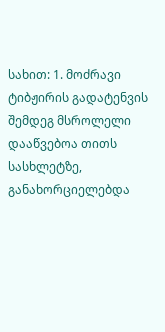სახით: 1. მოძრავი ტიბჟირის გადატენვის შემდეგ მსროლელი დააწვებოა თითს სასხლეტზე, განახორციელებდა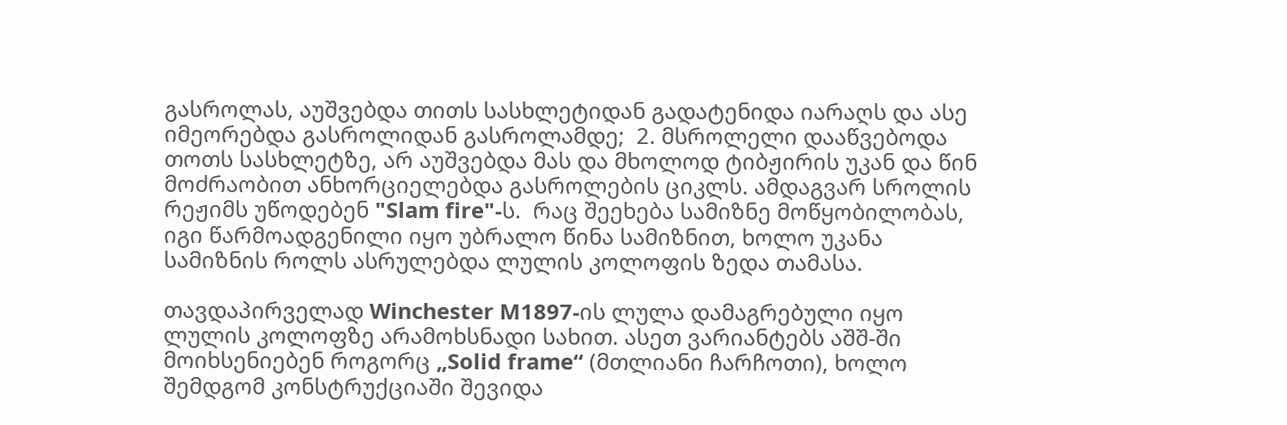გასროლას, აუშვებდა თითს სასხლეტიდან გადატენიდა იარაღს და ასე იმეორებდა გასროლიდან გასროლამდე;  2. მსროლელი დააწვებოდა თოთს სასხლეტზე, არ აუშვებდა მას და მხოლოდ ტიბჟირის უკან და წინ მოძრაობით ანხორციელებდა გასროლების ციკლს. ამდაგვარ სროლის რეჟიმს უწოდებენ "Slam fire"-ს.  რაც შეეხება სამიზნე მოწყობილობას, იგი წარმოადგენილი იყო უბრალო წინა სამიზნით, ხოლო უკანა სამიზნის როლს ასრულებდა ლულის კოლოფის ზედა თამასა.

თავდაპირველად Winchester M1897-ის ლულა დამაგრებული იყო ლულის კოლოფზე არამოხსნადი სახით. ასეთ ვარიანტებს აშშ-ში მოიხსენიებენ როგორც „Solid frame“ (მთლიანი ჩარჩოთი), ხოლო შემდგომ კონსტრუქციაში შევიდა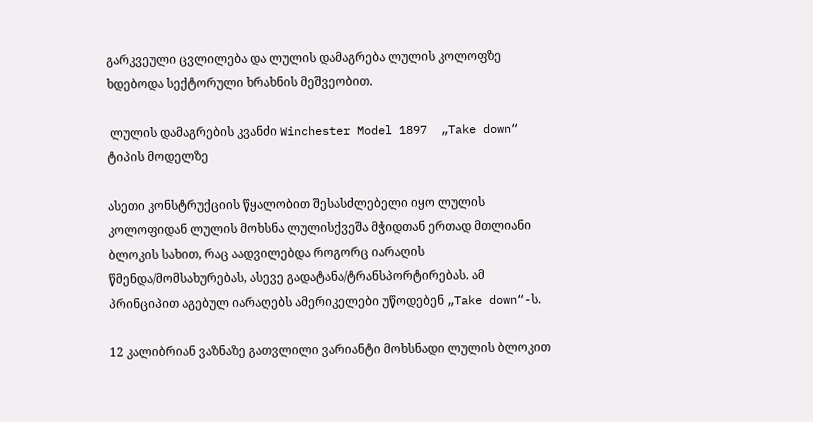გარკვეული ცვლილება და ლულის დამაგრება ლულის კოლოფზე ხდებოდა სექტორული ხრახნის მეშვეობით.

 ლულის დამაგრების კვანძი Winchester Model 1897  „Take down“ ტიპის მოდელზე

ასეთი კონსტრუქციის წყალობით შესასძლებელი იყო ლულის კოლოფიდან ლულის მოხსნა ლულისქვეშა მჭიდთან ერთად მთლიანი ბლოკის სახით, რაც აადვილებდა როგორც იარაღის წმენდა/მომსახურებას, ასევე გადატანა/ტრანსპორტირებას. ამ პრინციპით აგებულ იარაღებს ამერიკელები უწოდებენ „Take down“-ს.

12 კალიბრიან ვაზნაზე გათვლილი ვარიანტი მოხსნადი ლულის ბლოკით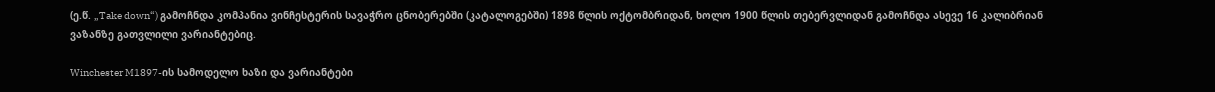(ე.წ. „Take down“) გამოჩნდა კომპანია ვინჩესტერის სავაჭრო ცნობერებში (კატალოგებში) 1898 წლის ოქტომბრიდან, ხოლო 1900 წლის თებერვლიდან გამოჩნდა ასევე 16 კალიბრიან ვაზანზე გათვლილი ვარიანტებიც.

Winchester M1897-ის სამოდელო ხაზი და ვარიანტები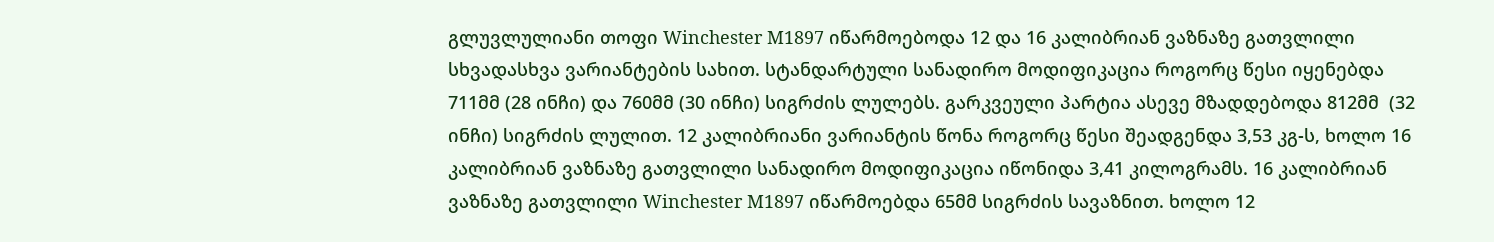გლუვლულიანი თოფი Winchester M1897 იწარმოებოდა 12 და 16 კალიბრიან ვაზნაზე გათვლილი სხვადასხვა ვარიანტების სახით. სტანდარტული სანადირო მოდიფიკაცია როგორც წესი იყენებდა 711მმ (28 ინჩი) და 760მმ (30 ინჩი) სიგრძის ლულებს. გარკვეული პარტია ასევე მზადდებოდა 812მმ  (32 ინჩი) სიგრძის ლულით. 12 კალიბრიანი ვარიანტის წონა როგორც წესი შეადგენდა 3,53 კგ-ს, ხოლო 16 კალიბრიან ვაზნაზე გათვლილი სანადირო მოდიფიკაცია იწონიდა 3,41 კილოგრამს. 16 კალიბრიან ვაზნაზე გათვლილი Winchester M1897 იწარმოებდა 65მმ სიგრძის სავაზნით. ხოლო 12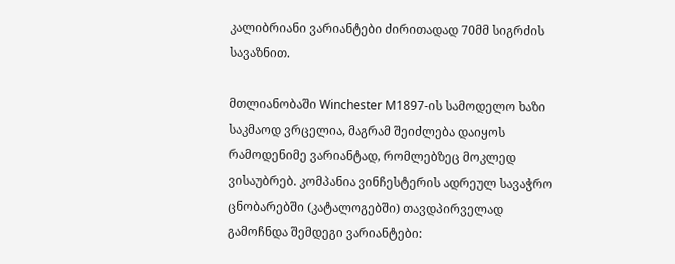კალიბრიანი ვარიანტები ძირითადად 70მმ სიგრძის სავაზნით.

მთლიანობაში Winchester M1897-ის სამოდელო ხაზი საკმაოდ ვრცელია, მაგრამ შეიძლება დაიყოს რამოდენიმე ვარიანტად, რომლებზეც მოკლედ ვისაუბრებ. კომპანია ვინჩესტერის ადრეულ სავაჭრო ცნობარებში (კატალოგებში) თავდპირველად გამოჩნდა შემდეგი ვარიანტები: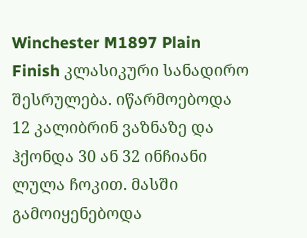Winchester M1897 Plain Finish კლასიკური სანადირო შესრულება. იწარმოებოდა 12 კალიბრინ ვაზნაზე და ჰქონდა 30 ან 32 ინჩიანი ლულა ჩოკით. მასში გამოიყენებოდა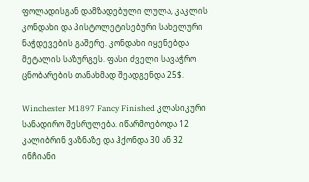ფოლადისგან დამზადებული ლულა, კაკლის კონდახი და პისტოლეტისებური სახელური ნაჭდევების გაშერე. კონდახი იყენებდა მეტალის საზურგეს. ფასი ძველი სავაჭრო ცნობარების თანახმად შეადგენდა 25$.

Winchester M1897 Fancy Finished კლასიკური სანადირო შესრულება. იწარმოებოდა 12 კალიბრინ ვაზნაზე და ჰქონდა 30 ან 32 ინჩიანი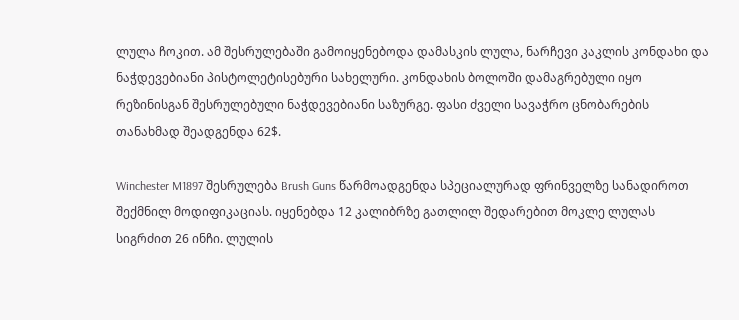ლულა ჩოკით. ამ შესრულებაში გამოიყენებოდა დამასკის ლულა, ნარჩევი კაკლის კონდახი და ნაჭდევებიანი პისტოლეტისებური სახელური. კონდახის ბოლოში დამაგრებული იყო რეზინისგან შესრულებული ნაჭდევებიანი საზურგე. ფასი ძველი სავაჭრო ცნობარების თანახმად შეადგენდა 62$.

Winchester M1897 შესრულება Brush Guns წარმოადგენდა სპეციალურად ფრინველზე სანადიროთ შექმნილ მოდიფიკაციას. იყენებდა 12 კალიბრზე გათლილ შედარებით მოკლე ლულას სიგრძით 26 ინჩი. ლულის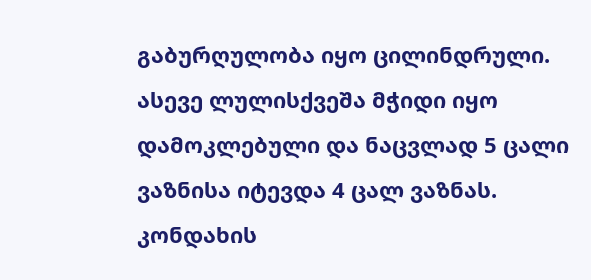გაბურღულობა იყო ცილინდრული. ასევე ლულისქვეშა მჭიდი იყო დამოკლებული და ნაცვლად 5 ცალი ვაზნისა იტევდა 4 ცალ ვაზნას. კონდახის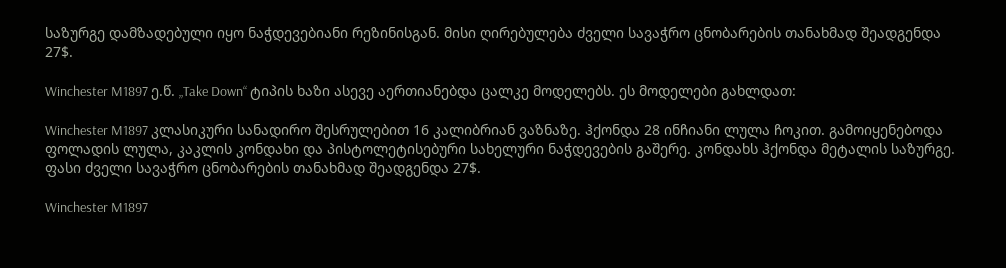საზურგე დამზადებული იყო ნაჭდევებიანი რეზინისგან. მისი ღირებულება ძველი სავაჭრო ცნობარების თანახმად შეადგენდა 27$.

Winchester M1897 ე.წ. „Take Down“ ტიპის ხაზი ასევე აერთიანებდა ცალკე მოდელებს. ეს მოდელები გახლდათ:

Winchester M1897 კლასიკური სანადირო შესრულებით 16 კალიბრიან ვაზნაზე. ჰქონდა 28 ინჩიანი ლულა ჩოკით. გამოიყენებოდა ფოლადის ლულა, კაკლის კონდახი და პისტოლეტისებური სახელური ნაჭდევების გაშერე. კონდახს ჰქონდა მეტალის საზურგე. ფასი ძველი სავაჭრო ცნობარების თანახმად შეადგენდა 27$.

Winchester M1897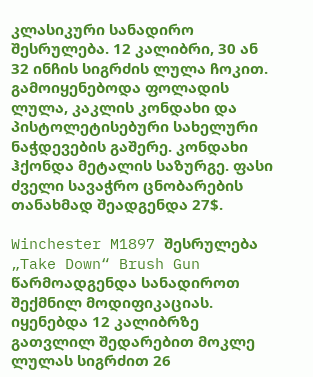კლასიკური სანადირო შესრულება. 12 კალიბრი, 30 ან 32 ინჩის სიგრძის ლულა ჩოკით. გამოიყენებოდა ფოლადის ლულა, კაკლის კონდახი და პისტოლეტისებური სახელური ნაჭდევების გაშერე. კონდახი ჰქონდა მეტალის საზურგე. ფასი ძველი სავაჭრო ცნობარების თანახმად შეადგენდა 27$.

Winchester M1897 შესრულება „Take Down“ Brush Gun წარმოადგენდა სანადიროთ შექმნილ მოდიფიკაციას. იყენებდა 12 კალიბრზე გათვლილ შედარებით მოკლე ლულას სიგრძით 26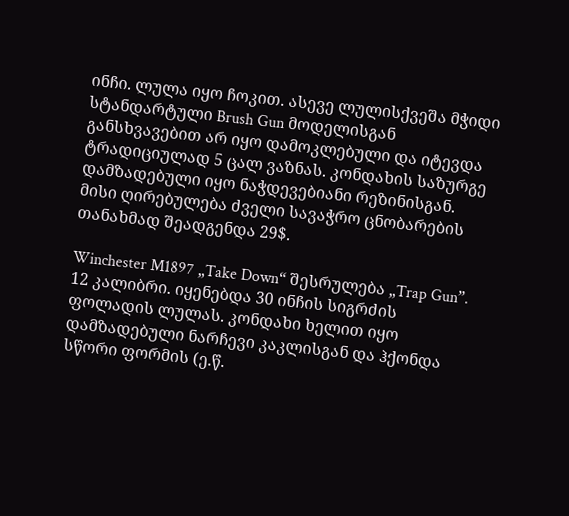ინჩი. ლულა იყო ჩოკით. ასევე ლულისქვეშა მჭიდი სტანდარტული Brush Gun მოდელისგან განსხვავებით არ იყო დამოკლებული და იტევდა ტრადიციულად 5 ცალ ვაზნას. კონდახის საზურგე დამზადებული იყო ნაჭდევებიანი რეზინისგან. მისი ღირებულება ძველი სავაჭრო ცნობარების თანახმად შეადგენდა 29$.

Winchester M1897 „Take Down“ შესრულება „Trap Gun”. 12 კალიბრი. იყენებდა 30 ინჩის სიგრძის ფოლადის ლულას. კონდახი ხელით იყო დამზადებული ნარჩევი კაკლისგან და ჰქონდა სწორი ფორმის (ე.წ.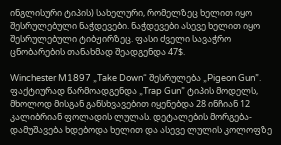ინგლისური ტიპის) სახელური, რომელზეც ხელით იყო შესრულებული ნაჭდევები. ნაჭდევები ასევე ხელით იყო შესრულებული ტიბჟირზეც. ფასი ძველი სავაჭრო ცნობარების თანახმად შეადგენდა 47$.

Winchester M1897 „Take Down“ შესრულება „Pigeon Gun”. ფაქტიურად წარმოადგენდა „Trap Gun” ტიპის მოდელს, მხოლოდ მისგან განსხვავებით იყენებდა 28 ინჩიან 12 კალიბრიან ფოლადის ლულას. დეტალების მორგება-დამუშავება ხდებოდა ხელით და ასევე ლულის კოლოფზე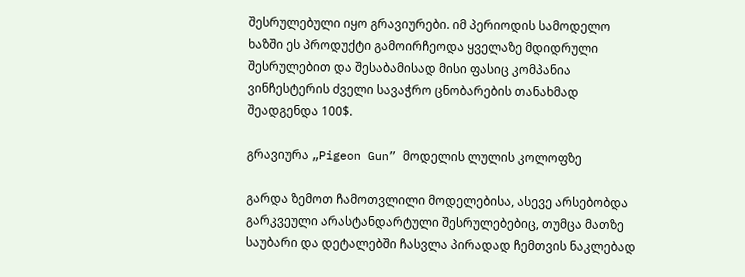შესრულებული იყო გრავიურები. იმ პერიოდის სამოდელო ხაზში ეს პროდუქტი გამოირჩეოდა ყველაზე მდიდრული შესრულებით და შესაბამისად მისი ფასიც კომპანია ვინჩესტერის ძველი სავაჭრო ცნობარების თანახმად შეადგენდა 100$.

გრავიურა „Pigeon Gun” მოდელის ლულის კოლოფზე

გარდა ზემოთ ჩამოთვლილი მოდელებისა, ასევე არსებობდა გარკვეული არასტანდარტული შესრულებებიც, თუმცა მათზე საუბარი და დეტალებში ჩასვლა პირადად ჩემთვის ნაკლებად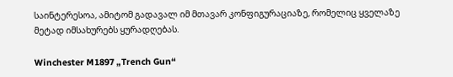საინტერესოა, ამიტომ გადავალ იმ მთავარ კონფიგურაციაზე, რომელიც ყველაზე მეტად იმსახურებს ყურადღებას.

Winchester M1897 „Trench Gun“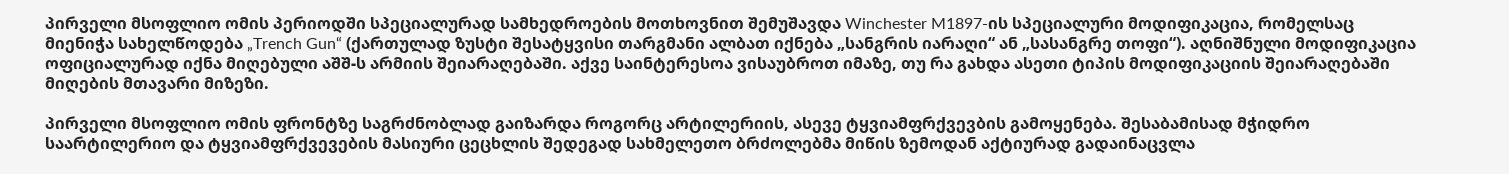პირველი მსოფლიო ომის პერიოდში სპეციალურად სამხედროების მოთხოვნით შემუშავდა Winchester M1897-ის სპეციალური მოდიფიკაცია, რომელსაც მიენიჭა სახელწოდება „Trench Gun“ (ქართულად ზუსტი შესატყვისი თარგმანი ალბათ იქნება „სანგრის იარაღი“ ან „სასანგრე თოფი“). აღნიშნული მოდიფიკაცია ოფიციალურად იქნა მიღებული აშშ-ს არმიის შეიარაღებაში. აქვე საინტერესოა ვისაუბროთ იმაზე, თუ რა გახდა ასეთი ტიპის მოდიფიკაციის შეიარაღებაში მიღების მთავარი მიზეზი.

პირველი მსოფლიო ომის ფრონტზე საგრძნობლად გაიზარდა როგორც არტილერიის, ასევე ტყვიამფრქვევბის გამოყენება. შესაბამისად მჭიდრო საარტილერიო და ტყვიამფრქვევების მასიური ცეცხლის შედეგად სახმელეთო ბრძოლებმა მიწის ზემოდან აქტიურად გადაინაცვლა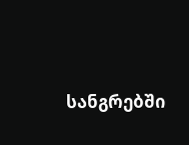სანგრებში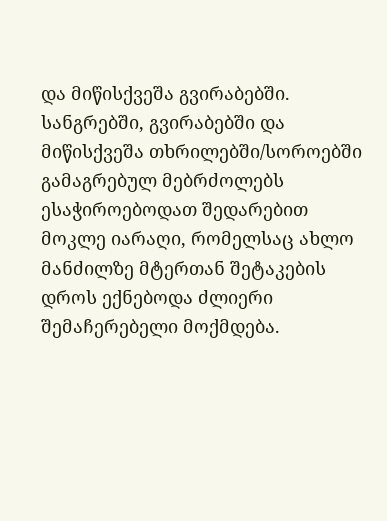და მიწისქვეშა გვირაბებში. სანგრებში, გვირაბებში და მიწისქვეშა თხრილებში/სოროებში გამაგრებულ მებრძოლებს ესაჭიროებოდათ შედარებით მოკლე იარაღი, რომელსაც ახლო მანძილზე მტერთან შეტაკების დროს ექნებოდა ძლიერი შემაჩერებელი მოქმდება.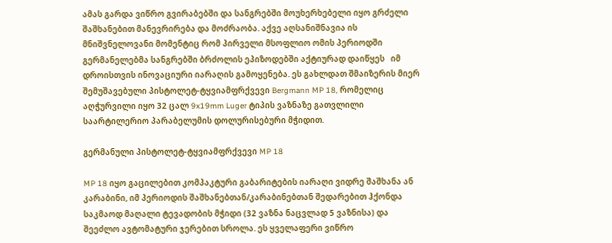ამას გარდა ვიწრო გვირაბებში და სანგრებში მოუხერხებელი იყო გრძელი შაშხანებით მანევრირება და მოძრაობა. აქვე აღსანიშნავია ის მნიშვნელოვანი მომენტიც რომ პირველი მსოფლიო ომის პერიოდში გერმანელებმა სანგრებში ბრძოლის ეპიზოდებში აქტიურად დაიწყეს   იმ დროისთვის ინოვაციური იარაღის გამოყენება. ეს გახლდათ შმაიზერის მიერ შემუშავებული პისტოლეტ-ტყვიამფრქვევი Bergmann MP 18, რომელიც აღჭურვილი იყო 32 ცალ 9x19mm Luger ტიპის ვაზნაზე გათვლილი საარტილერიო პარაბელუმის დოლურისებური მჭიდით.

გერმანული პისტოლეტ-ტყვიამფრქვევი MP 18

MP 18 იყო გაცილებით კომპაკტური გაბარიტების იარაღი ვიდრე შაშხანა ან კარაბინი, იმ პერიოდის შაშხანებთან/კარაბინებთან შედარებით ჰქონდა საკმაოდ მაღალი ტევადობის მჭიდი (32 ვაზნა ნაცვლად 5 ვაზნისა) და შეეძლო ავტომატური ჯერებით სროლა. ეს ყველაფერი ვიწრო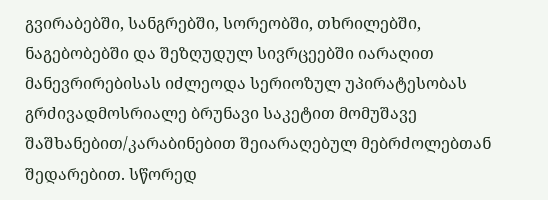გვირაბებში, სანგრებში, სორეობში, თხრილებში,  ნაგებობებში და შეზღუდულ სივრცეებში იარაღით მანევრირებისას იძლეოდა სერიოზულ უპირატესობას გრძივადმოსრიალე ბრუნავი საკეტით მომუშავე შაშხანებით/კარაბინებით შეიარაღებულ მებრძოლებთან შედარებით. სწორედ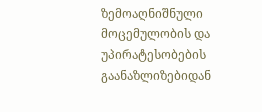ზემოაღნიშნული მოცემულობის და უპირატესობების გაანაზლიზებიდან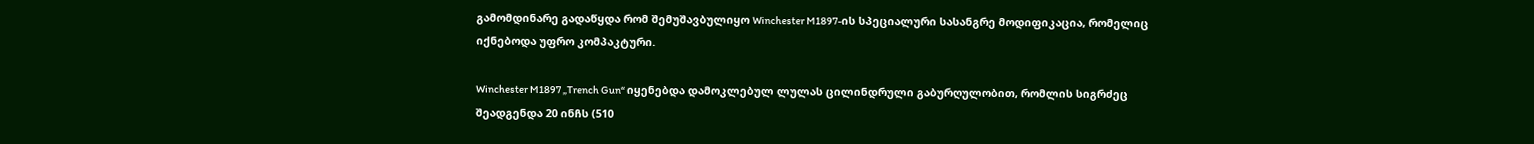გამომდინარე გადაწყდა რომ შემუშავბულიყო Winchester M1897-ის სპეციალური სასანგრე მოდიფიკაცია, რომელიც იქნებოდა უფრო კომპაკტური.

Winchester M1897 „Trench Gun“ იყენებდა დამოკლებულ ლულას ცილინდრული გაბურღულობით, რომლის სიგრძეც შეადგენდა 20 ინჩს (510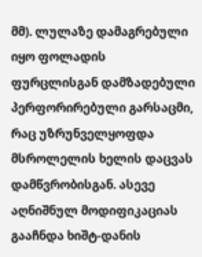მმ). ლულაზე დამაგრებული იყო ფოლადის ფურცლისგან დამზადებული პერფორირებული გარსაცმი, რაც უზრუნველყოფდა მსროლელის ხელის დაცვას დამწვრობისგან. ასევე აღნიშნულ მოდიფიკაციას გააჩნდა ხიშტ-დანის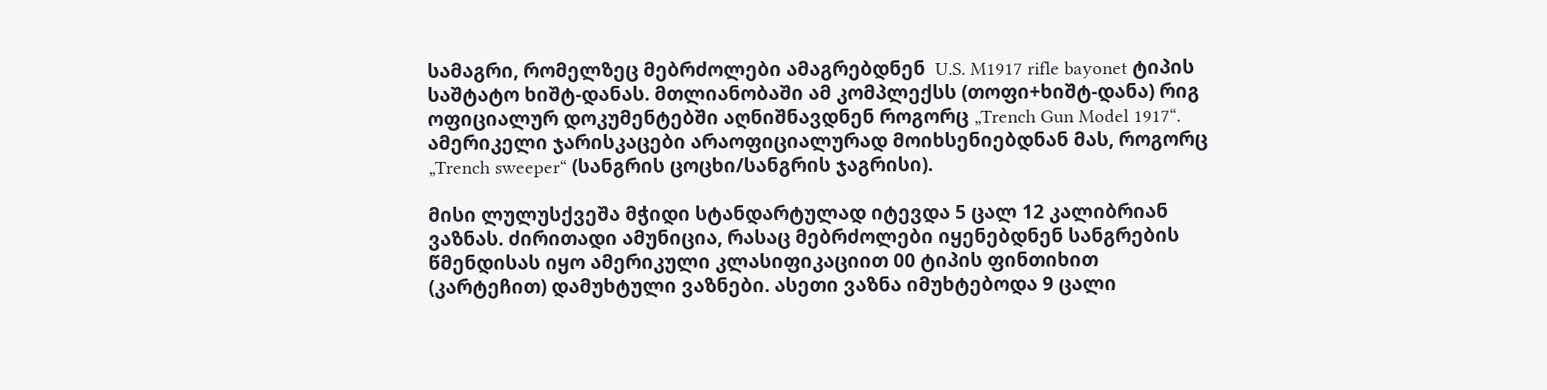სამაგრი, რომელზეც მებრძოლები ამაგრებდნენ  U.S. M1917 rifle bayonet ტიპის საშტატო ხიშტ-დანას. მთლიანობაში ამ კომპლექსს (თოფი+ხიშტ-დანა) რიგ ოფიციალურ დოკუმენტებში აღნიშნავდნენ როგორც „Trench Gun Model 1917“. ამერიკელი ჯარისკაცები არაოფიციალურად მოიხსენიებდნან მას, როგორც „Trench sweeper“ (სანგრის ცოცხი/სანგრის ჯაგრისი).

მისი ლულუსქვეშა მჭიდი სტანდარტულად იტევდა 5 ცალ 12 კალიბრიან ვაზნას. ძირითადი ამუნიცია, რასაც მებრძოლები იყენებდნენ სანგრების წმენდისას იყო ამერიკული კლასიფიკაციით 00 ტიპის ფინთიხით (კარტეჩით) დამუხტული ვაზნები. ასეთი ვაზნა იმუხტებოდა 9 ცალი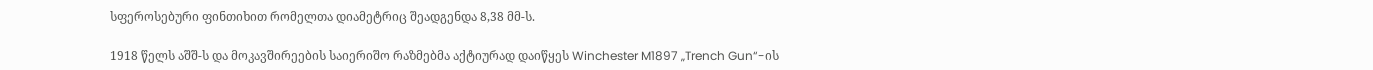სფეროსებური ფინთიხით რომელთა დიამეტრიც შეადგენდა 8,38 მმ-ს.

1918 წელს აშშ-ს და მოკავშირეების საიერიშო რაზმებმა აქტიურად დაიწყეს Winchester M1897 „Trench Gun“-ის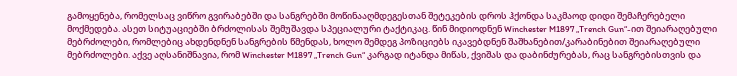გამოყენება, რომელსაც ვიწრო გვირაბებში და სანგრებში მოწინააღმდეგესთან შეტეკების დროს ჰქონდა საკმაოდ დიდი შემაჩერებელი მოქმედება. ასეთ სიტუაციებში ბრძოლისას შემუშავდა სპეციალური ტაქტიკაც. წინ მიდიოდნენ Winchester M1897 „Trench Gun“-ით შეიარაღებული მებრძოლები, რომლებიც ახდენდნენ სანგრების წმენდას, ხოლო შემდეგ პოზიციებს იკავებდნენ შაშხანებით/კარაბინებით შეიარაღებული მებრძოლები. აქვე აღსანიშნავია, რომ Winchester M1897 „Trench Gun“ კარგად იტანდა მიწას, ქვიშას და დაბინძურებას, რაც სანგრებისთვის და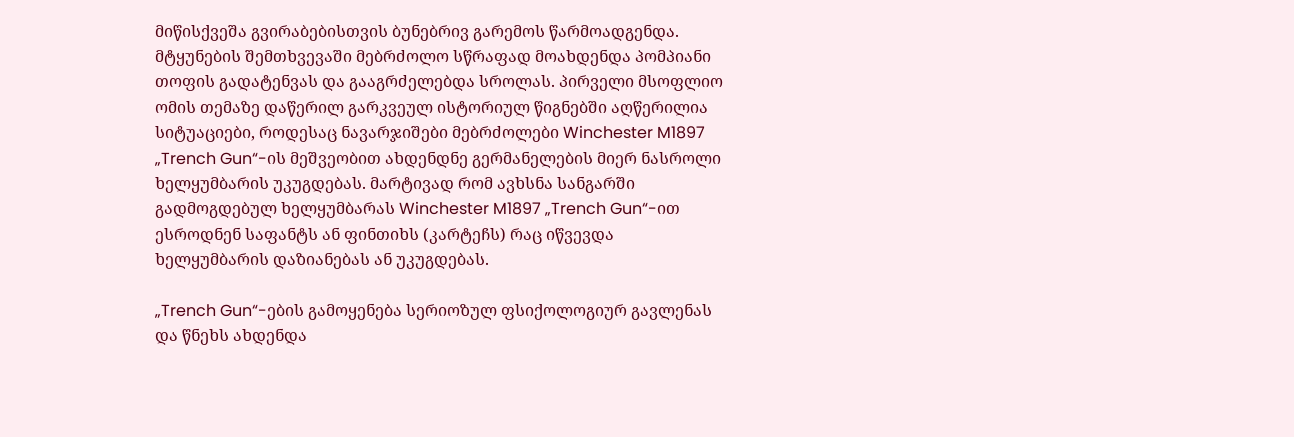მიწისქვეშა გვირაბებისთვის ბუნებრივ გარემოს წარმოადგენდა. მტყუნების შემთხვევაში მებრძოლო სწრაფად მოახდენდა პომპიანი თოფის გადატენვას და გააგრძელებდა სროლას. პირველი მსოფლიო ომის თემაზე დაწერილ გარკვეულ ისტორიულ წიგნებში აღწერილია სიტუაციები, როდესაც ნავარჯიშები მებრძოლები Winchester M1897 „Trench Gun“-ის მეშვეობით ახდენდნე გერმანელების მიერ ნასროლი ხელყუმბარის უკუგდებას. მარტივად რომ ავხსნა სანგარში გადმოგდებულ ხელყუმბარას Winchester M1897 „Trench Gun“-ით ესროდნენ საფანტს ან ფინთიხს (კარტეჩს) რაც იწვევდა ხელყუმბარის დაზიანებას ან უკუგდებას.

„Trench Gun“-ების გამოყენება სერიოზულ ფსიქოლოგიურ გავლენას და წნეხს ახდენდა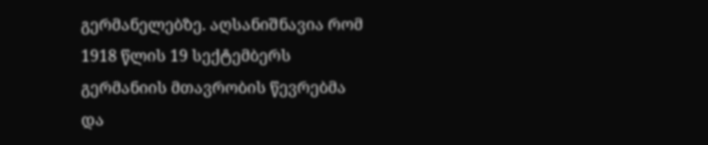გერმანელებზე. აღსანიშნავია რომ 1918 წლის 19 სექტემბერს გერმანიის მთავრობის წევრებმა და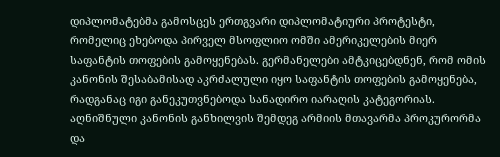დიპლომატებმა გამოსცეს ერთგვარი დიპლომატიური პროტესტი, რომელიც ეხებოდა პირველ მსოფლიო ომში ამერიკელების მიერ საფანტის თოფების გამოყენებას. გერმანელები ამტკიცებდნენ, რომ ომის კანონის შესაბამისად აკრძალული იყო საფანტის თოფების გამოყენება, რადგანაც იგი განეკუთვნებოდა სანადირო იარაღის კატეგორიას. აღნიშნული კანონის განხილვის შემდეგ არმიის მთავარმა პროკურორმა და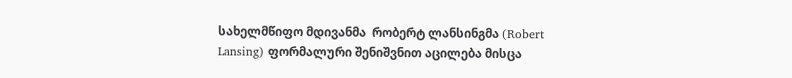სახელმწიფო მდივანმა  რობერტ ლანსინგმა (Robert Lansing) ფორმალური შენიშვნით აცილება მისცა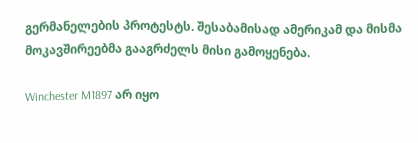გერმანელების პროტესტს. შესაბამისად ამერიკამ და მისმა მოკავშირეებმა გააგრძელს მისი გამოყენება.

Winchester M1897 არ იყო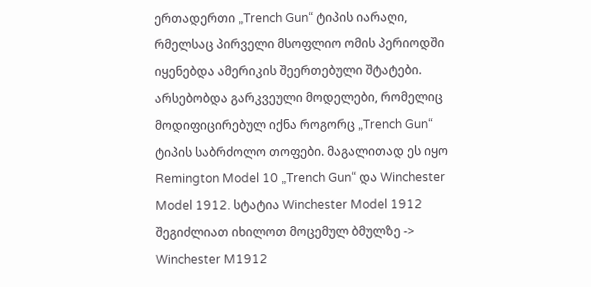ერთადერთი „Trench Gun“ ტიპის იარაღი, რმელსაც პირველი მსოფლიო ომის პერიოდში იყენებდა ამერიკის შეერთებული შტატები. არსებობდა გარკვეული მოდელები, რომელიც მოდიფიცირებულ იქნა როგორც „Trench Gun“ ტიპის საბრძოლო თოფები. მაგალითად ეს იყო Remington Model 10 „Trench Gun“ და Winchester Model 1912. სტატია Winchester Model 1912 შეგიძლიათ იხილოთ მოცემულ ბმულზე -> Winchester M1912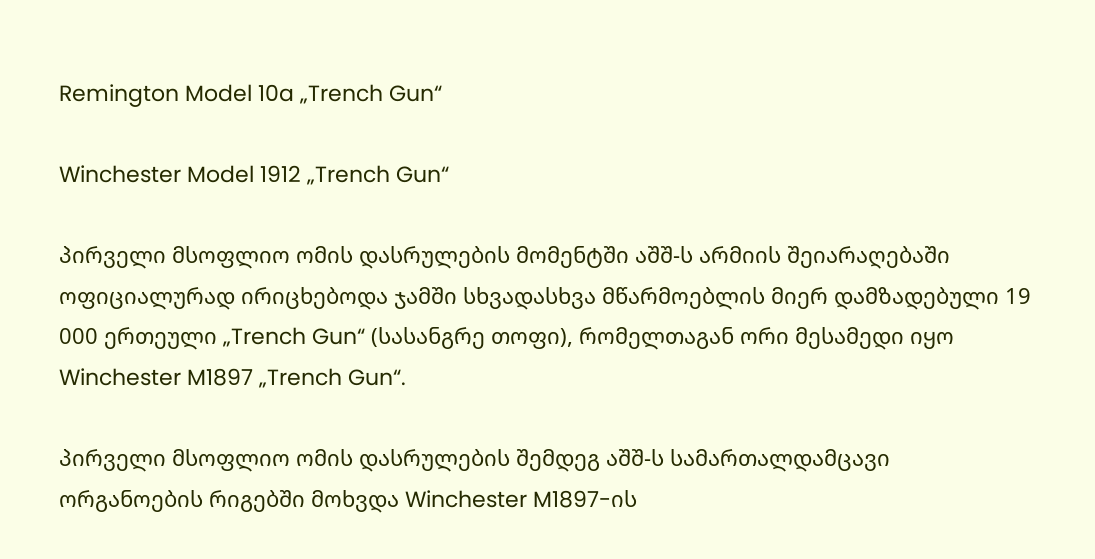Remington Model 10a „Trench Gun“

Winchester Model 1912 „Trench Gun“

პირველი მსოფლიო ომის დასრულების მომენტში აშშ-ს არმიის შეიარაღებაში ოფიციალურად ირიცხებოდა ჯამში სხვადასხვა მწარმოებლის მიერ დამზადებული 19 000 ერთეული „Trench Gun“ (სასანგრე თოფი), რომელთაგან ორი მესამედი იყო Winchester M1897 „Trench Gun“.

პირველი მსოფლიო ომის დასრულების შემდეგ აშშ-ს სამართალდამცავი ორგანოების რიგებში მოხვდა Winchester M1897-ის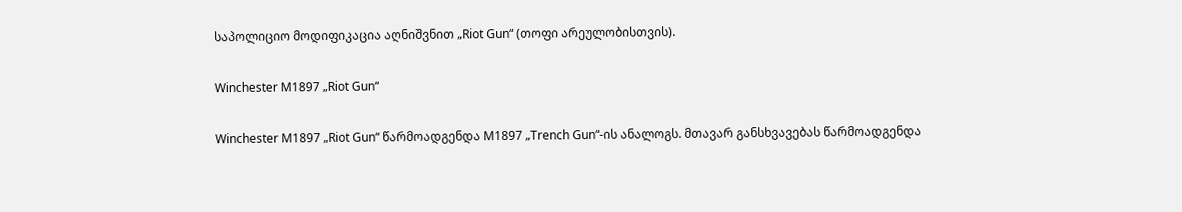საპოლიციო მოდიფიკაცია აღნიშვნით „Riot Gun“ (თოფი არეულობისთვის).

Winchester M1897 „Riot Gun“

Winchester M1897 „Riot Gun“ წარმოადგენდა M1897 „Trench Gun“-ის ანალოგს. მთავარ განსხვავებას წარმოადგენდა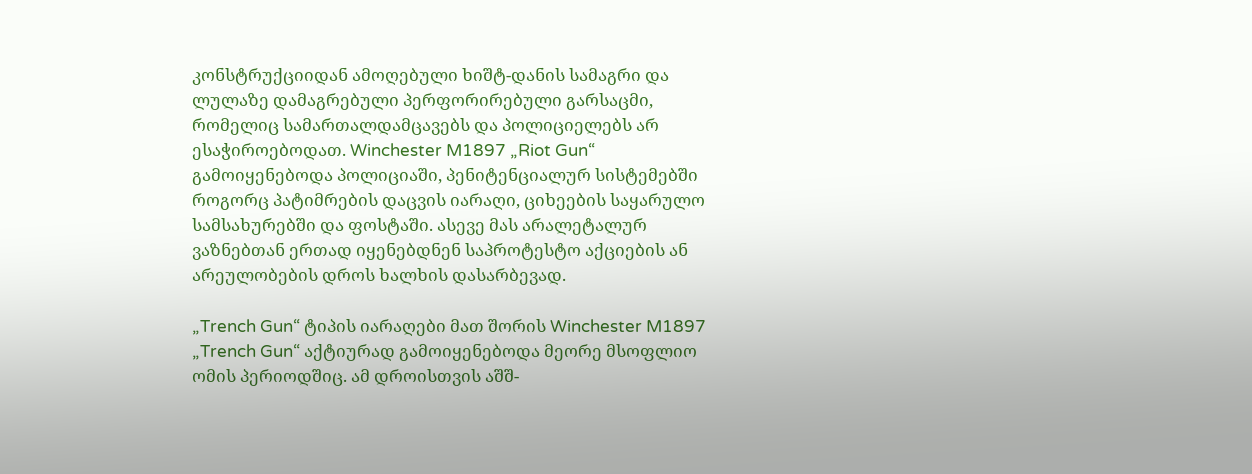კონსტრუქციიდან ამოღებული ხიშტ-დანის სამაგრი და ლულაზე დამაგრებული პერფორირებული გარსაცმი, რომელიც სამართალდამცავებს და პოლიციელებს არ ესაჭიროებოდათ. Winchester M1897 „Riot Gun“ გამოიყენებოდა პოლიციაში, პენიტენციალურ სისტემებში როგორც პატიმრების დაცვის იარაღი, ციხეების საყარულო სამსახურებში და ფოსტაში. ასევე მას არალეტალურ ვაზნებთან ერთად იყენებდნენ საპროტესტო აქციების ან არეულობების დროს ხალხის დასარბევად.

„Trench Gun“ ტიპის იარაღები მათ შორის Winchester M1897 „Trench Gun“ აქტიურად გამოიყენებოდა მეორე მსოფლიო ომის პერიოდშიც. ამ დროისთვის აშშ-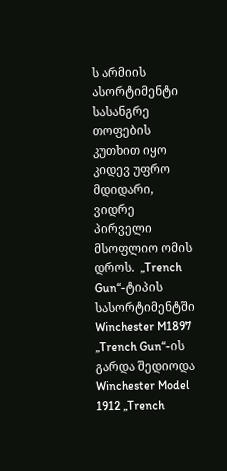ს არმიის ასორტიმენტი სასანგრე თოფების კუთხით იყო კიდევ უფრო მდიდარი, ვიდრე პირველი მსოფლიო ომის დროს.  „Trench Gun“-ტიპის სასორტიმენტში Winchester M1897 „Trench Gun“-ის გარდა შედიოდა Winchester Model 1912 „Trench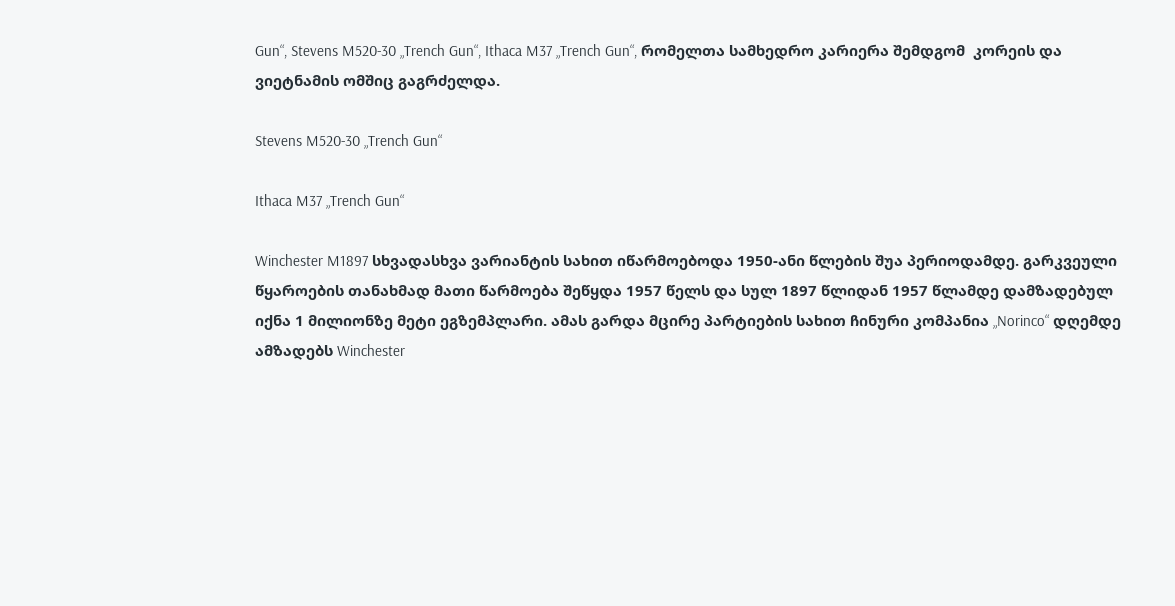Gun“, Stevens M520-30 „Trench Gun“, Ithaca M37 „Trench Gun“, რომელთა სამხედრო კარიერა შემდგომ  კორეის და ვიეტნამის ომშიც გაგრძელდა.

Stevens M520-30 „Trench Gun“

Ithaca M37 „Trench Gun“

Winchester M1897 სხვადასხვა ვარიანტის სახით იწარმოებოდა 1950-ანი წლების შუა პერიოდამდე. გარკვეული წყაროების თანახმად მათი წარმოება შეწყდა 1957 წელს და სულ 1897 წლიდან 1957 წლამდე დამზადებულ იქნა 1 მილიონზე მეტი ეგზემპლარი. ამას გარდა მცირე პარტიების სახით ჩინური კომპანია „Norinco“ დღემდე ამზადებს Winchester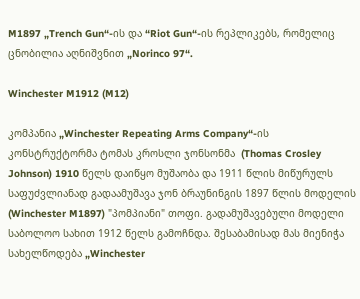M1897 „Trench Gun“-ის და “Riot Gun“-ის რეპლიკებს, რომელიც ცნობილია აღნიშვნით „Norinco 97“.

Winchester M1912 (M12)

კომპანია „Winchester Repeating Arms Company“-ის კონსტრუქტორმა ტომას კროსლი ჯონსონმა  (Thomas Crosley Johnson) 1910 წელს დაიწყო მუშაობა და 1911 წლის მიწურულს საფუძვლიანად გადაამუშავა ჯონ ბრაუნინგის 1897 წლის მოდელის (Winchester M1897) "პომპიანი" თოფი. გადამუშავებული მოდელი საბოლოო სახით 1912 წელს გამოჩნდა. შესაბამისად მას მიენიჭა სახელწოდება „Winchester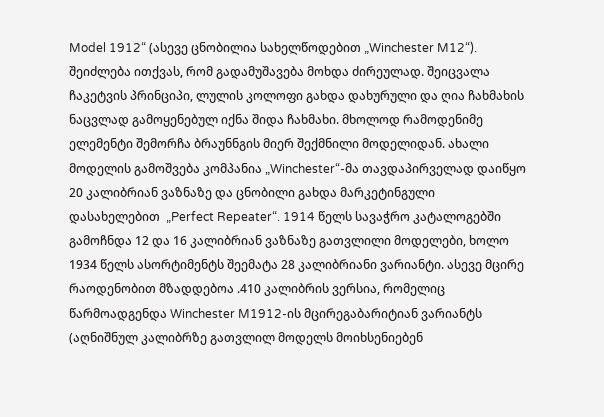Model 1912“ (ასევე ცნობილია სახელწოდებით „Winchester M12“). შეიძლება ითქვას, რომ გადამუშავება მოხდა ძირეულად. შეიცვალა ჩაკეტვის პრინციპი, ლულის კოლოფი გახდა დახურული და ღია ჩახმახის ნაცვლად გამოყენებულ იქნა შიდა ჩახმახი. მხოლოდ რამოდენიმე ელემენტი შემორჩა ბრაუნნგის მიერ შექმნილი მოდელიდან. ახალი მოდელის გამოშვება კომპანია „Winchester“-მა თავდაპირველად დაიწყო 20 კალიბრიან ვაზნაზე და ცნობილი გახდა მარკეტინგული დასახელებით  „Perfect Repeater“. 1914 წელს სავაჭრო კატალოგებში გამოჩნდა 12 და 16 კალიბრიან ვაზნაზე გათვლილი მოდელები, ხოლო 1934 წელს ასორტიმენტს შეემატა 28 კალიბრიანი ვარიანტი. ასევე მცირე რაოდენობით მზადდებოა .410 კალიბრის ვერსია, რომელიც წარმოადგენდა Winchester M1912-ის მცირეგაბარიტიან ვარიანტს (აღნიშნულ კალიბრზე გათვლილ მოდელს მოიხსენიებენ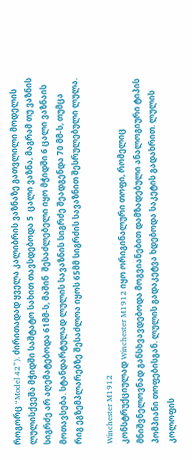როგორც “Model 42”). ძირითადად ყველა კალიბრის ვაზნაზე გათვლილი მოდელის ლულისქვეშა მჭიდში საშტატო სახით თავსდებოდა 5  ცალი ვაზნა, მაგრამ თუ ვაზნის სიგრძე არ აღემატებოდა 61მმ-ს, მაშინ  შესაძლებელი იყო მჭიდში 6 ცალი ვაზნაის მოთავსება. სტანდარტულად ლულის სავაზნის სიგრძე შეადგენდა 70 მმ-ს, თუმცა რიგ ეგზემპლარებზე შესაძლოა იყოს 65მმ სიგრძის სავაზნით შესრულებული ლულა.

Winchester M1912
კონსტრუქციულად Winchester M1912 იყო ორიგინალური თოფი, რომელიც მნიშვნელოვნად განსხვავდებოდა მოგვიანებით დამზადებული ანალოგიური ტიპის პომპიანი თოფებისგან. ლულის გადაკეტვა ხდებოდა საკეტის გადახრით. ლულის კოლოფის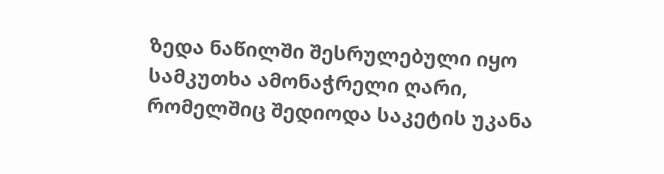ზედა ნაწილში შესრულებული იყო სამკუთხა ამონაჭრელი ღარი, რომელშიც შედიოდა საკეტის უკანა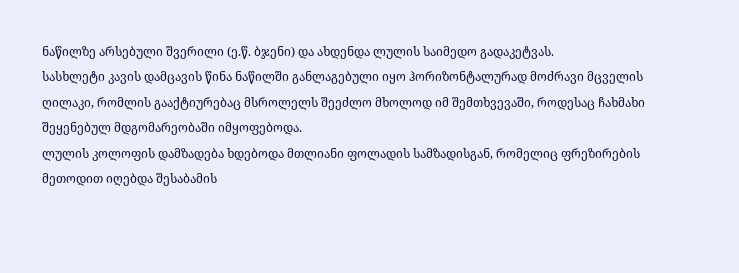ნაწილზე არსებული შვერილი (ე.წ. ბჯენი) და ახდენდა ლულის საიმედო გადაკეტვას.
სასხლეტი კავის დამცავის წინა ნაწილში განლაგებული იყო ჰორიზონტალურად მოძრავი მცველის ღილაკი, რომლის გააქტიურებაც მსროლელს შეეძლო მხოლოდ იმ შემთხვევაში, როდესაც ჩახმახი შეყენებულ მდგომარეობაში იმყოფებოდა.
ლულის კოლოფის დამზადება ხდებოდა მთლიანი ფოლადის სამზადისგან, რომელიც ფრეზირების მეთოდით იღებდა შესაბამის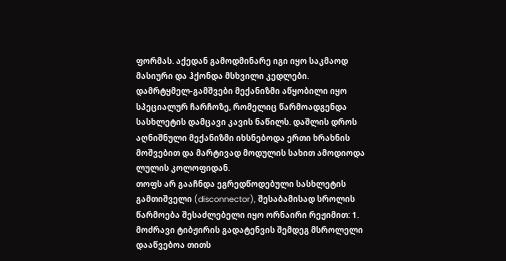ფორმას. აქედან გამოდმინარე იგი იყო საკმაოდ მასიური და ჰქონდა მსხვილი კედლები.
დამრტყმელ-გამშვები მექანიზმი აწყობილი იყო სპეციალურ ჩარჩოზე, რომელიც წარმოადგენდა სასხლეტის დამცავი კავის ნაწილს. დაშლის დროს აღნიშნული მექანიზმი იხსნებოდა ერთი ხრახნის მოშვებით და მარტივად მოდულის სახით ამოდიოდა ლულის კოლოფიდან.
თოფს არ გააჩნდა ეგრედწოდებული სასხლეტის  გამთიშველი (disconnector), შესაბამისად სროლის წარმოება შესაძლებელი იყო ორნაირი რეჟიმით: 1. მოძრავი ტიბჟირის გადატენვის შემდეგ მსროლელი დააწვებოა თითს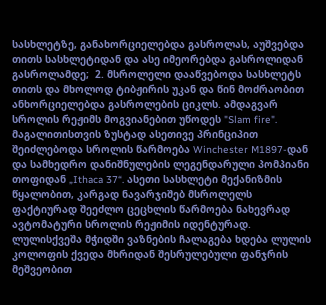სასხლეტზე, განახორციელებდა გასროლას, აუშვებდა თითს სასხლეტიდან და ასე იმეორებდა გასროლიდან გასროლამდე;  2. მსროლელი დააწვებოდა სასხლეტს თითს და მხოლოდ ტიბჟირის უკან და წინ მოძრაობით ანხორციელებდა გასროლების ციკლს. ამდაგვარ სროლის რეჟიმს მოგვიანებით უწოდეს "Slam fire". მაგალითისთვის ზუსტად ასეთივე პრინციპით შეიძლებოდა სროლის წარმოება Winchester M1897-დან და სამხედრო დანიშნულების ლეგენდარული პომპიანი თოფიდან „Ithaca 37“. ასეთი სასხლეტი მექანიზმის წყალობით, კარგად ნავარჯიშებ მსროლელს ფაქტიურად შეეძლო ცეცხლის წარმოება ნახევრად ავტომატური სროლის რეჟიმის იდენტურად.
ლულისქვეშა მჭიდში ვაზნების ჩალაგება ხდება ლულის კოლოფის ქვედა მხრიდან შესრულებული ფანჯრის მეშვეობით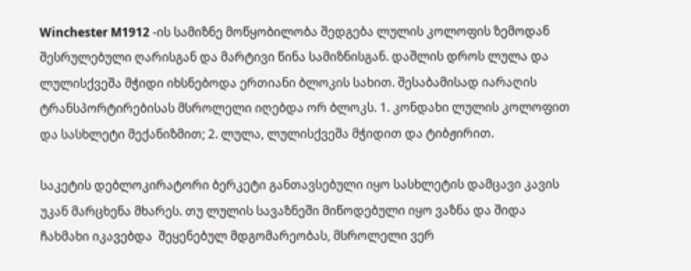Winchester M1912 -ის სამიზნე მოწყობილობა შედგება ლულის კოლოფის ზემოდან შესრულებული ღარისგან და მარტივი წინა სამიზნისგან. დაშლის დროს ლულა და ლულისქვეშა მჭიდი იხსნებოდა ერთიანი ბლოკის სახით. შესაბამისად იარაღის ტრანსპორტირებისას მსროლელი იღებდა ორ ბლოკს. 1. კონდახი ლულის კოლოფით და სასხლეტი მექანიზმით; 2. ლულა, ლულისქვეშა მჭიდით და ტიბჟირით.

საკეტის დებლოკირატორი ბერკეტი განთავსებული იყო სასხლეტის დამცავი კავის უკან მარცხენა მხარეს. თუ ლულის სავაზნეში მიწოდებული იყო ვაზნა და შიდა ჩახმახი იკავებდა  შეყენებულ მდგომარეობას, მსროლელი ვერ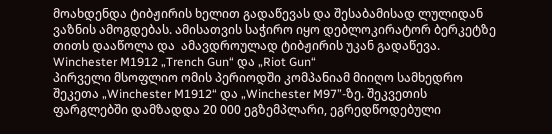მოახდენდა ტიბჟირის ხელით გადაწევას და შესაბამისად ლულიდან ვაზნის ამოგდებას. ამისათვის საჭირო იყო დებლოკირატორ ბერკეტზე თითს დააწოლა და  ამავდროულად ტიბჟირის უკან გადაწევა.
Winchester M1912 „Trench Gun“ და „Riot Gun“
პირველი მსოფლიო ომის პერიოდში კომპანიამ მიიღო სამხედრო შეკეთა „Winchester M1912“ და „Winchester M97”-ზე. შეკვეთის ფარგლებში დამზადდა 20 000 ეგზემპლარი, ეგრედწოდებული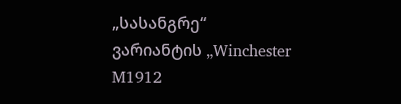„სასანგრე“ ვარიანტის „Winchester M1912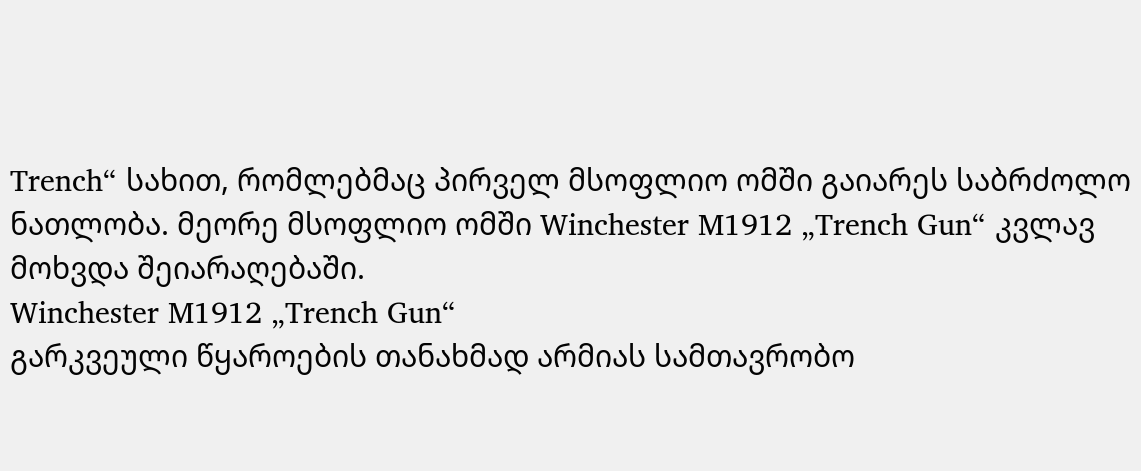Trench“ სახით, რომლებმაც პირველ მსოფლიო ომში გაიარეს საბრძოლო ნათლობა. მეორე მსოფლიო ომში Winchester M1912 „Trench Gun“ კვლავ მოხვდა შეიარაღებაში.
Winchester M1912 „Trench Gun“
გარკვეული წყაროების თანახმად არმიას სამთავრობო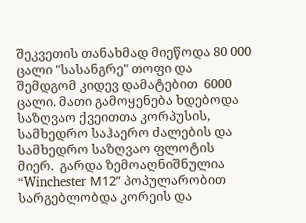შეკვეთის თანახმად მიეწოდა 80 000 ცალი "სასანგრე" თოფი და შემდგომ კიდევ დამატებით  6000 ცალი. მათი გამოყენება ხდებოდა საზღვაო ქვეითთა კორპუსის, სამხედრო საჰაერო ძალების და სამხედრო საზღვაო ფლოტის მიერ.  გარდა ზემოაღნიშნულია “Winchester М12” პოპულარობით სარგებლობდა კორეის და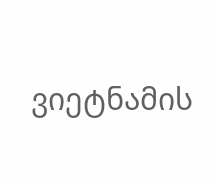ვიეტნამის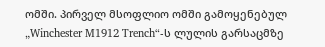ომში. პირველ მსოფლიო ომში გამოყენებულ „Winchester M1912 Trench“-ს ლულის გარსაცმზე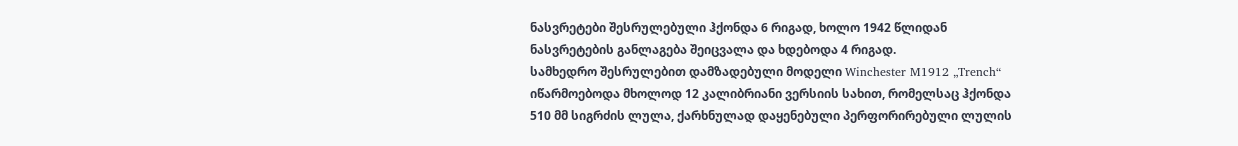ნასვრეტები შესრულებული ჰქონდა 6 რიგად, ხოლო 1942 წლიდან ნასვრეტების განლაგება შეიცვალა და ხდებოდა 4 რიგად.
სამხედრო შესრულებით დამზადებული მოდელი Winchester M1912 „Trench“ იწარმოებოდა მხოლოდ 12 კალიბრიანი ვერსიის სახით, რომელსაც ჰქონდა 510 მმ სიგრძის ლულა, ქარხნულად დაყენებული პერფორირებული ლულის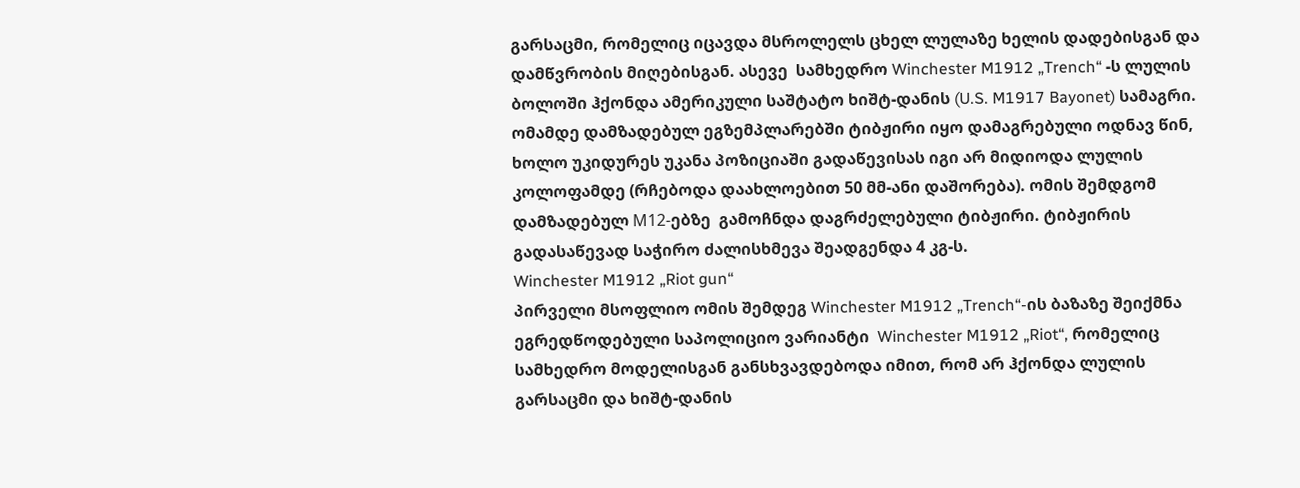გარსაცმი, რომელიც იცავდა მსროლელს ცხელ ლულაზე ხელის დადებისგან და დამწვრობის მიღებისგან. ასევე  სამხედრო Winchester M1912 „Trench“ -ს ლულის ბოლოში ჰქონდა ამერიკული საშტატო ხიშტ-დანის (U.S. M1917 Bayonet) სამაგრი.
ომამდე დამზადებულ ეგზემპლარებში ტიბჟირი იყო დამაგრებული ოდნავ წინ, ხოლო უკიდურეს უკანა პოზიციაში გადაწევისას იგი არ მიდიოდა ლულის კოლოფამდე (რჩებოდა დაახლოებით 50 მმ-ანი დაშორება). ომის შემდგომ დამზადებულ М12-ებზე  გამოჩნდა დაგრძელებული ტიბჟირი. ტიბჟირის გადასაწევად საჭირო ძალისხმევა შეადგენდა 4 კგ-ს.
Winchester M1912 „Riot gun“
პირველი მსოფლიო ომის შემდეგ Winchester M1912 „Trench“-ის ბაზაზე შეიქმნა ეგრედწოდებული საპოლიციო ვარიანტი  Winchester M1912 „Riot“, რომელიც სამხედრო მოდელისგან განსხვავდებოდა იმით, რომ არ ჰქონდა ლულის გარსაცმი და ხიშტ-დანის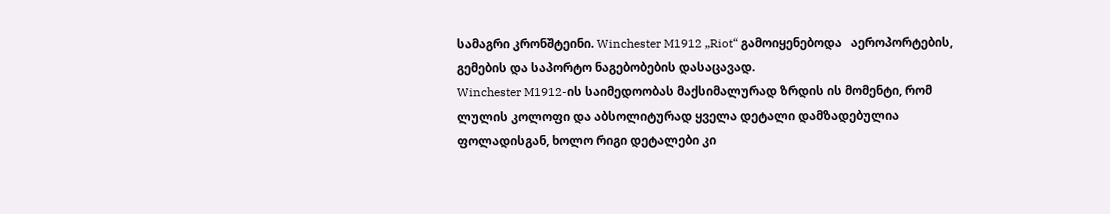სამაგრი კრონშტეინი. Winchester M1912 „Riot“ გამოიყენებოდა   აეროპორტების, გემების და საპორტო ნაგებობების დასაცავად.
Winchester M1912-ის საიმედოობას მაქსიმალურად ზრდის ის მომენტი, რომ ლულის კოლოფი და აბსოლიტურად ყველა დეტალი დამზადებულია ფოლადისგან, ხოლო რიგი დეტალები კი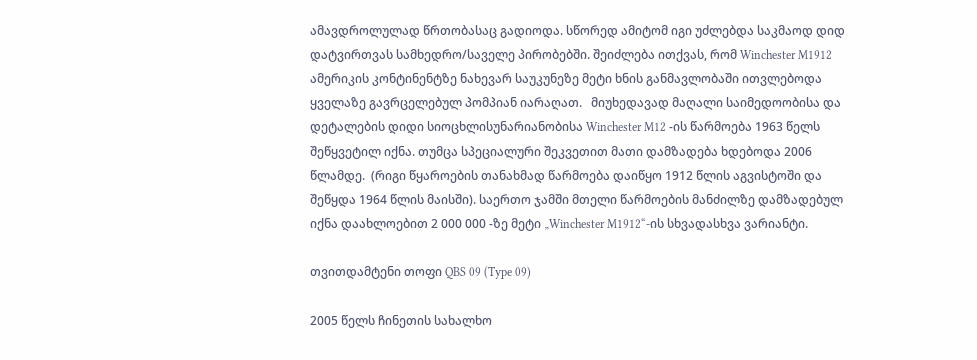ამავდროლულად წრთობასაც გადიოდა. სწორედ ამიტომ იგი უძლებდა საკმაოდ დიდ დატვირთვას სამხედრო/საველე პირობებში. შეიძლება ითქვას, რომ Winchester M1912 ამერიკის კონტინენტზე ნახევარ საუკუნეზე მეტი ხნის განმავლობაში ითვლებოდა ყველაზე გავრცელებულ პომპიან იარაღათ.   მიუხედავად მაღალი საიმედოობისა და დეტალების დიდი სიოცხლისუნარიანობისა Winchester M12 -ის წარმოება 1963 წელს შეწყვეტილ იქნა. თუმცა სპეციალური შეკვეთით მათი დამზადება ხდებოდა 2006 წლამდე.  (რიგი წყაროების თანახმად წარმოება დაიწყო 1912 წლის აგვისტოში და შეწყდა 1964 წლის მაისში). საერთო ჯამში მთელი წარმოების მანძილზე დამზადებულ იქნა დაახლოებით 2 000 000 -ზე მეტი „Winchester M1912“-ის სხვადასხვა ვარიანტი.

თვითდამტენი თოფი QBS 09 (Type 09)

2005 წელს ჩინეთის სახალხო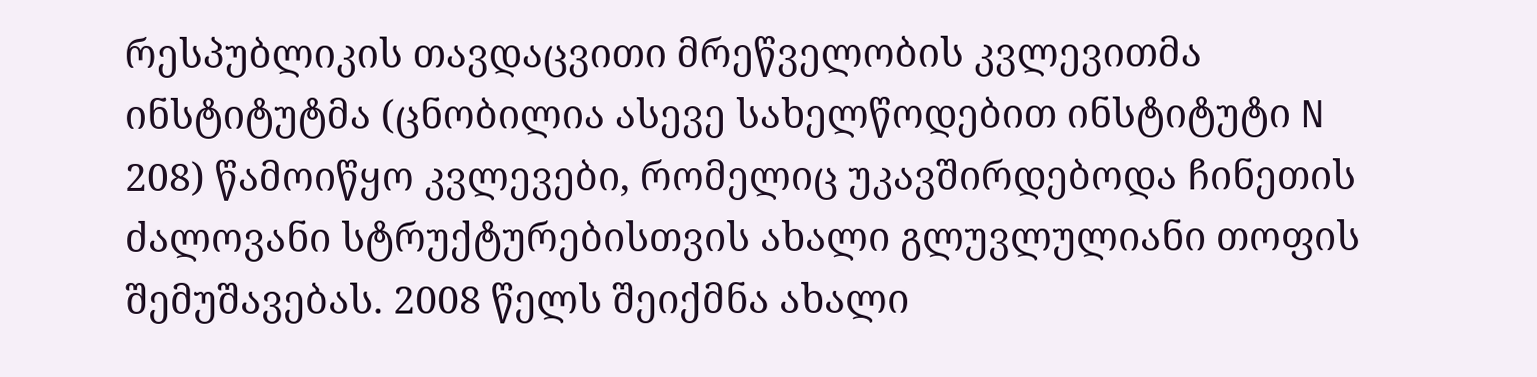რესპუბლიკის თავდაცვითი მრეწველობის კვლევითმა ინსტიტუტმა (ცნობილია ასევე სახელწოდებით ინსტიტუტი N 208) წამოიწყო კვლევები, რომელიც უკავშირდებოდა ჩინეთის ძალოვანი სტრუქტურებისთვის ახალი გლუვლულიანი თოფის შემუშავებას. 2008 წელს შეიქმნა ახალი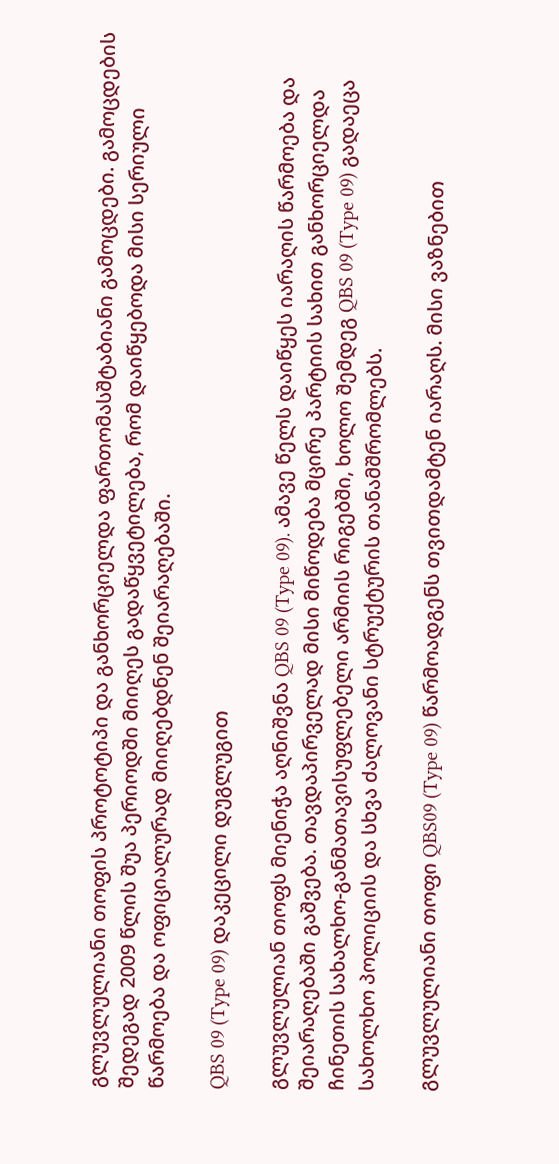გლუვლულიანი თოფის პროტოტიპი და განხორციელდა ფართომასშტაბიანი გამოცდები. გამოცდების შედეგად 2009 წლის შუა პერიოდში მიიღეს გადაწყვეტილება, რომ დაიწყებოდა მისი სერიული წარმოება და ოფიციალურად მიიღებდნენ შეიარაღებაში.

QBS 09 (Type 09) დაკეცილი დუგლუგით

გლუვლულიან თოფს მიენიჭა აღნიშვნა QBS 09 (Type 09). ამავე წელს დაიწყეს იარაღის წარმოება და შეიარაღებაში გაშვება. თავდაპირველად მისი მიწოდება მცირე პარტიის სახით განხორციელდა ჩინეთის სახალხო-განმათავისუფლებელი არმიის რიგებში, ხოლო შემდეგ QBS 09 (Type 09) გადაეცა სახოლხო პოლიციის და სხვა ძალოვანი სტრუქტურის თანამშრომლებს.

გლუვლულიანი თოფი QBS09 (Type 09) წარმოადგენს თვითდამტენ იარაღს. მისი ვაზნებით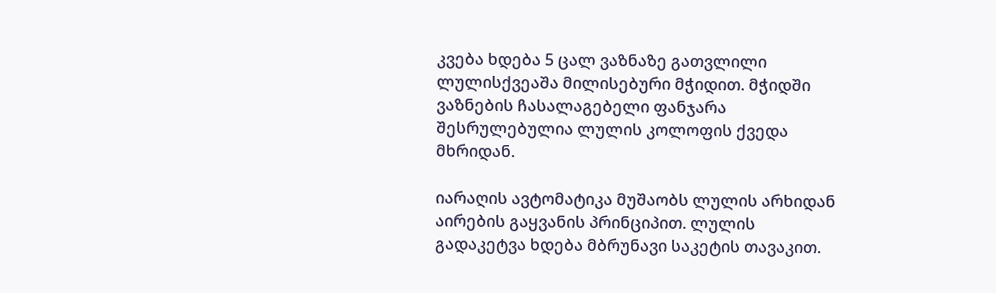კვება ხდება 5 ცალ ვაზნაზე გათვლილი ლულისქვეაშა მილისებური მჭიდით. მჭიდში ვაზნების ჩასალაგებელი ფანჯარა შესრულებულია ლულის კოლოფის ქვედა მხრიდან.

იარაღის ავტომატიკა მუშაობს ლულის არხიდან აირების გაყვანის პრინციპით. ლულის გადაკეტვა ხდება მბრუნავი საკეტის თავაკით.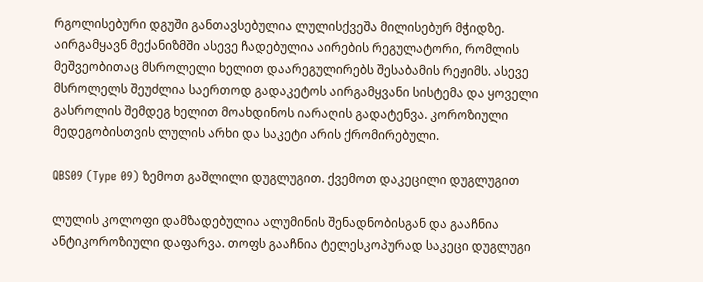რგოლისებური დგუში განთავსებულია ლულისქვეშა მილისებურ მჭიდზე. აირგამყავნ მექანიზმში ასევე ჩადებულია აირების რეგულატორი, რომლის მეშვეობითაც მსროლელი ხელით დაარეგულირებს შესაბამის რეჟიმს. ასევე მსროლელს შეუძლია საერთოდ გადაკეტოს აირგამყვანი სისტემა და ყოველი გასროლის შემდეგ ხელით მოახდინოს იარაღის გადატენვა. კოროზიული მედეგობისთვის ლულის არხი და საკეტი არის ქრომირებული.

QBS09 (Type 09) ზემოთ გაშლილი დუგლუგით. ქვემოთ დაკეცილი დუგლუგით

ლულის კოლოფი დამზადებულია ალუმინის შენადნობისგან და გააჩნია ანტიკოროზიული დაფარვა. თოფს გააჩნია ტელესკოპურად საკეცი დუგლუგი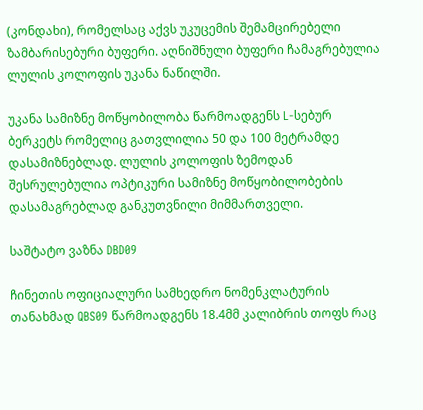(კონდახი), რომელსაც აქვს უკუცემის შემამცირებელი ზამბარისებური ბუფერი. აღნიშნული ბუფერი ჩამაგრებულია ლულის კოლოფის უკანა ნაწილში.

უკანა სამიზნე მოწყობილობა წარმოადგენს L-სებურ ბერკეტს რომელიც გათვლილია 50 და 100 მეტრამდე დასამიზნებლად. ლულის კოლოფის ზემოდან შესრულებულია ოპტიკური სამიზნე მოწყობილობების დასამაგრებლად განკუთვნილი მიმმართველი.

საშტატო ვაზნა DBD09

ჩინეთის ოფიციალური სამხედრო ნომენკლატურის თანახმად QBS09 წარმოადგენს 18.4მმ კალიბრის თოფს რაც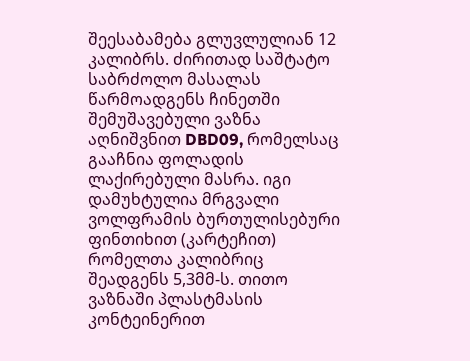შეესაბამება გლუვლულიან 12 კალიბრს. ძირითად საშტატო საბრძოლო მასალას წარმოადგენს ჩინეთში შემუშავებული ვაზნა აღნიშვნით DBD09, რომელსაც გააჩნია ფოლადის ლაქირებული მასრა. იგი დამუხტულია მრგვალი ვოლფრამის ბურთულისებური ფინთიხით (კარტეჩით) რომელთა კალიბრიც შეადგენს 5,3მმ-ს. თითო ვაზნაში პლასტმასის კონტეინერით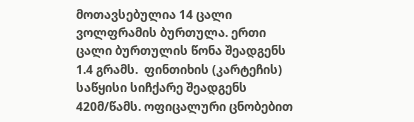მოთავსებულია 14 ცალი ვოლფრამის ბურთულა. ერთი ცალი ბურთულის წონა შეადგენს 1.4 გრამს.  ფინთიხის (კარტეჩის) საწყისი სიჩქარე შეადგენს 420მ/წამს. ოფიცალური ცნობებით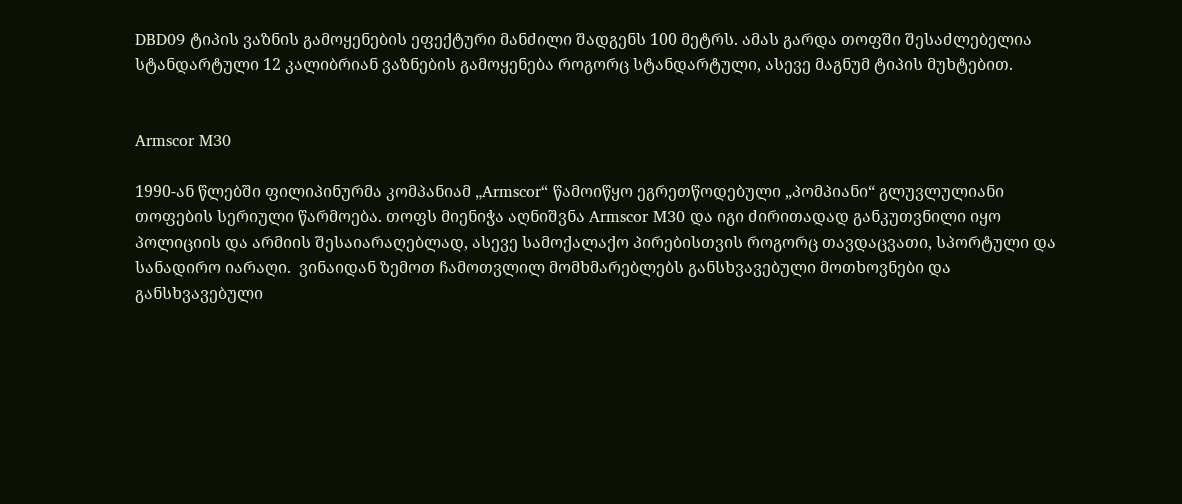DBD09 ტიპის ვაზნის გამოყენების ეფექტური მანძილი შადგენს 100 მეტრს. ამას გარდა თოფში შესაძლებელია სტანდარტული 12 კალიბრიან ვაზნების გამოყენება როგორც სტანდარტული, ასევე მაგნუმ ტიპის მუხტებით.


Armscor M30

1990-ან წლებში ფილიპინურმა კომპანიამ „Armscor“ წამოიწყო ეგრეთწოდებული „პომპიანი“ გლუვლულიანი თოფების სერიული წარმოება. თოფს მიენიჭა აღნიშვნა Armscor M30 და იგი ძირითადად განკუთვნილი იყო პოლიციის და არმიის შესაიარაღებლად, ასევე სამოქალაქო პირებისთვის როგორც თავდაცვათი, სპორტული და სანადირო იარაღი.  ვინაიდან ზემოთ ჩამოთვლილ მომხმარებლებს განსხვავებული მოთხოვნები და განსხვავებული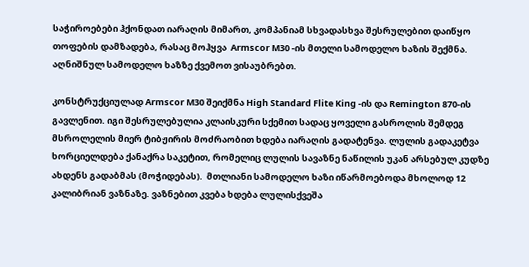საჭიროებები ჰქონდათ იარაღის მიმართ, კომპანიამ სხვადასხვა შესრულებით დაიწყო თოფების დამზადება, რასაც მოჰყვა  Armscor M30 -ის მთელი სამოდელო ხაზის შექმნა. აღნიშნულ სამოდელო ხაზზე ქვემოთ ვისაუბრებთ.

კონსტრუქციულად Armscor M30 შეიქმნა High Standard Flite King -ის და Remington 870-ის გავლენით. იგი შესრულებულია კლაისკური სქემით სადაც ყოველი გასროლის შემდეგ მსროლელის მიერ ტიბჟირის მოძრაობით ხდება იარაღის გადატენვა. ლულის გადაკეტვა ხორციელდება ქანაქრა საკეტით, რომელიც ლულის სავაზნე ნაწილის უკან არსებულ კუდზე ახდენს გადაბმას (მოჭიდებას).  მთლიანი სამოდელო ხაზი იწარმოებოდა მხოლოდ 12 კალიბრიან ვაზნაზე. ვაზნებით კვება ხდება ლულისქვეშა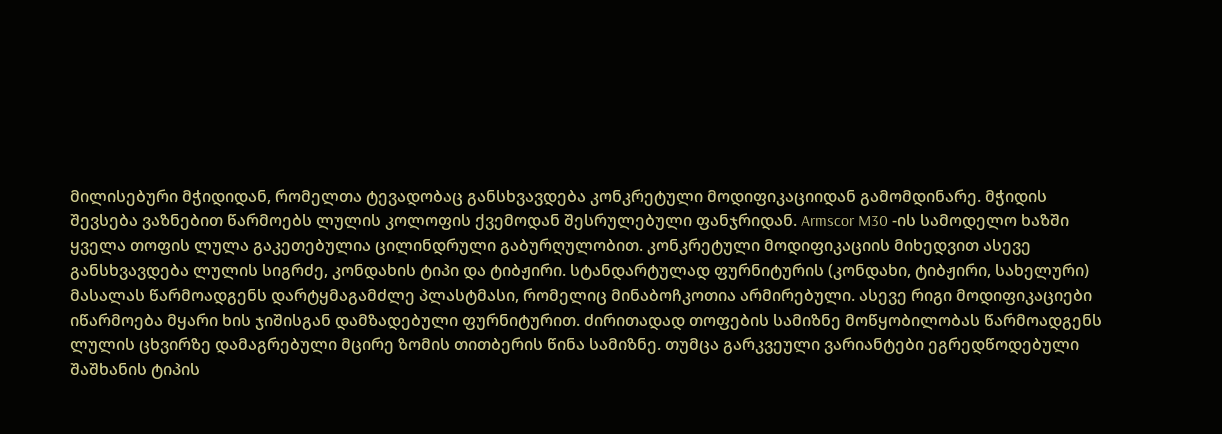მილისებური მჭიდიდან, რომელთა ტევადობაც განსხვავდება კონკრეტული მოდიფიკაციიდან გამომდინარე. მჭიდის შევსება ვაზნებით წარმოებს ლულის კოლოფის ქვემოდან შესრულებული ფანჯრიდან. Armscor M30 -ის სამოდელო ხაზში ყველა თოფის ლულა გაკეთებულია ცილინდრული გაბურღულობით. კონკრეტული მოდიფიკაციის მიხედვით ასევე განსხვავდება ლულის სიგრძე, კონდახის ტიპი და ტიბჟირი. სტანდარტულად ფურნიტურის (კონდახი, ტიბჟირი, სახელური) მასალას წარმოადგენს დარტყმაგამძლე პლასტმასი, რომელიც მინაბოჩკოთია არმირებული. ასევე რიგი მოდიფიკაციები იწარმოება მყარი ხის ჯიშისგან დამზადებული ფურნიტურით. ძირითადად თოფების სამიზნე მოწყობილობას წარმოადგენს ლულის ცხვირზე დამაგრებული მცირე ზომის თითბერის წინა სამიზნე. თუმცა გარკვეული ვარიანტები ეგრედწოდებული შაშხანის ტიპის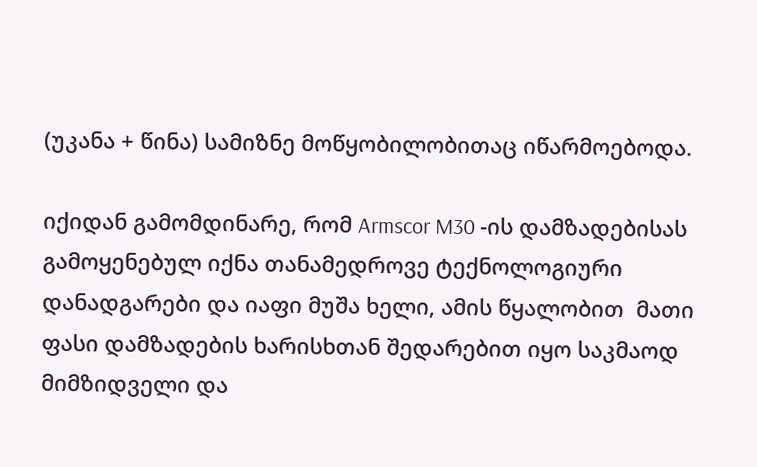(უკანა + წინა) სამიზნე მოწყობილობითაც იწარმოებოდა.

იქიდან გამომდინარე, რომ Armscor M30 -ის დამზადებისას გამოყენებულ იქნა თანამედროვე ტექნოლოგიური დანადგარები და იაფი მუშა ხელი, ამის წყალობით  მათი ფასი დამზადების ხარისხთან შედარებით იყო საკმაოდ მიმზიდველი და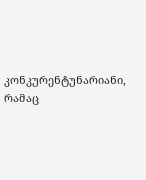კონკურენტუნარიანი, რამაც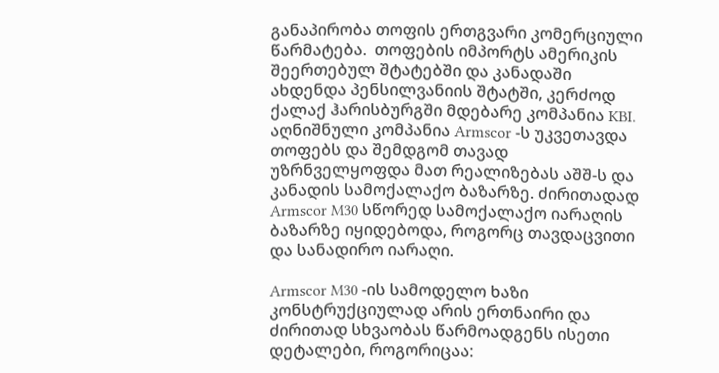განაპირობა თოფის ერთგვარი კომერციული წარმატება.  თოფების იმპორტს ამერიკის შეერთებულ შტატებში და კანადაში ახდენდა პენსილვანიის შტატში, კერძოდ ქალაქ ჰარისბურგში მდებარე კომპანია KBI. აღნიშნული კომპანია Armscor -ს უკვეთავდა თოფებს და შემდგომ თავად უზრნველყოფდა მათ რეალიზებას აშშ-ს და კანადის სამოქალაქო ბაზარზე. ძირითადად Armscor M30 სწორედ სამოქალაქო იარაღის ბაზარზე იყიდებოდა, როგორც თავდაცვითი და სანადირო იარაღი.

Armscor M30 -ის სამოდელო ხაზი კონსტრუქციულად არის ერთნაირი და ძირითად სხვაობას წარმოადგენს ისეთი დეტალები, როგორიცაა: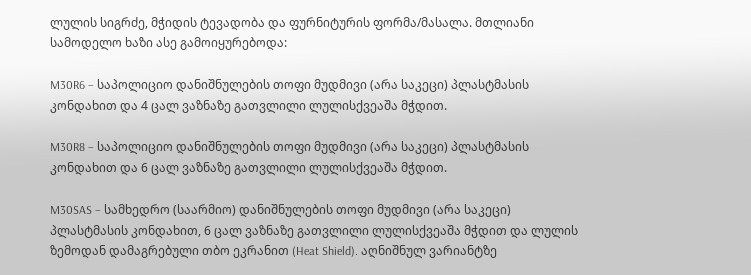ლულის სიგრძე, მჭიდის ტევადობა და ფურნიტურის ფორმა/მასალა. მთლიანი სამოდელო ხაზი ასე გამოიყურებოდა:

M30R6 – საპოლიციო დანიშნულების თოფი მუდმივი (არა საკეცი) პლასტმასის კონდახით და 4 ცალ ვაზნაზე გათვლილი ლულისქვეაშა მჭდით.

M30R8 – საპოლიციო დანიშნულების თოფი მუდმივი (არა საკეცი) პლასტმასის კონდახით და 6 ცალ ვაზნაზე გათვლილი ლულისქვეაშა მჭდით.

M30SAS – სამხედრო (საარმიო) დანიშნულების თოფი მუდმივი (არა საკეცი) პლასტმასის კონდახით, 6 ცალ ვაზნაზე გათვლილი ლულისქვეაშა მჭდით და ლულის ზემოდან დამაგრებული თბო ეკრანით (Heat Shield). აღნიშნულ ვარიანტზე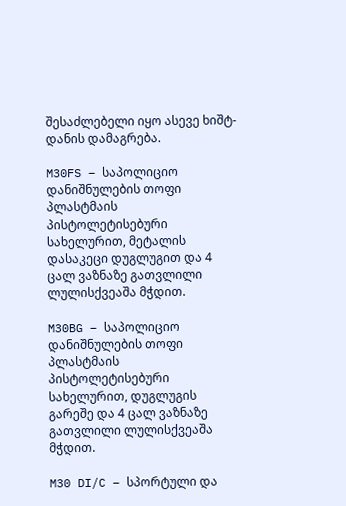შესაძლებელი იყო ასევე ხიშტ-დანის დამაგრება.

M30FS – საპოლიციო დანიშნულების თოფი პლასტმაის პისტოლეტისებური სახელურით, მეტალის დასაკეცი დუგლუგით და 4 ცალ ვაზნაზე გათვლილი ლულისქვეაშა მჭდით.

M30BG – საპოლიციო დანიშნულების თოფი პლასტმაის პისტოლეტისებური სახელურით, დუგლუგის გარეშე და 4 ცალ ვაზნაზე გათვლილი ლულისქვეაშა მჭდით.

M30 DI/C – სპორტული და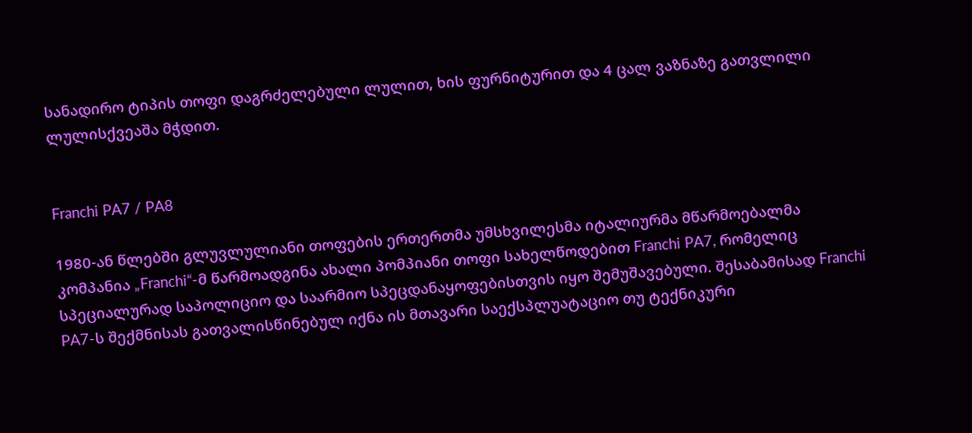სანადირო ტიპის თოფი დაგრძელებული ლულით, ხის ფურნიტურით და 4 ცალ ვაზნაზე გათვლილი ლულისქვეაშა მჭდით.


Franchi PA7 / PA8

1980-ან წლებში გლუვლულიანი თოფების ერთერთმა უმსხვილესმა იტალიურმა მწარმოებალმა კომპანია „Franchi“-მ წარმოადგინა ახალი პომპიანი თოფი სახელწოდებით Franchi PA7, რომელიც სპეციალურად საპოლიციო და საარმიო სპეცდანაყოფებისთვის იყო შემუშავებული. შესაბამისად Franchi PA7-ს შექმნისას გათვალისწინებულ იქნა ის მთავარი საექსპლუატაციო თუ ტექნიკური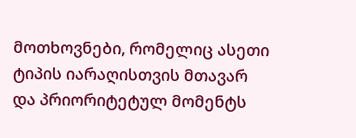მოთხოვნები, რომელიც ასეთი ტიპის იარაღისთვის მთავარ და პრიორიტეტულ მომენტს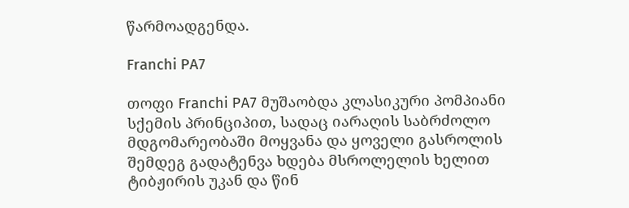წარმოადგენდა.

Franchi PA7

თოფი Franchi PA7 მუშაობდა კლასიკური პომპიანი სქემის პრინციპით, სადაც იარაღის საბრძოლო მდგომარეობაში მოყვანა და ყოველი გასროლის შემდეგ გადატენვა ხდება მსროლელის ხელით ტიბჟირის უკან და წინ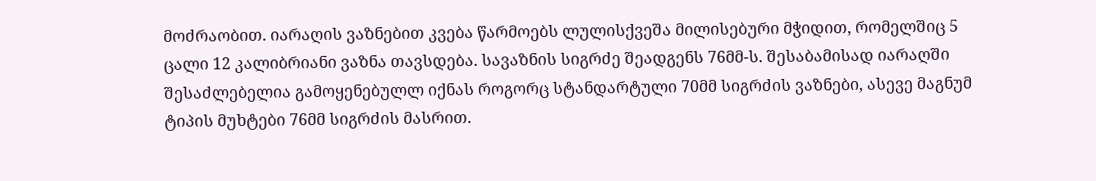მოძრაობით. იარაღის ვაზნებით კვება წარმოებს ლულისქვეშა მილისებური მჭიდით, რომელშიც 5 ცალი 12 კალიბრიანი ვაზნა თავსდება. სავაზნის სიგრძე შეადგენს 76მმ-ს. შესაბამისად იარაღში შესაძლებელია გამოყენებულლ იქნას როგორც სტანდარტული 70მმ სიგრძის ვაზნები, ასევე მაგნუმ ტიპის მუხტები 76მმ სიგრძის მასრით.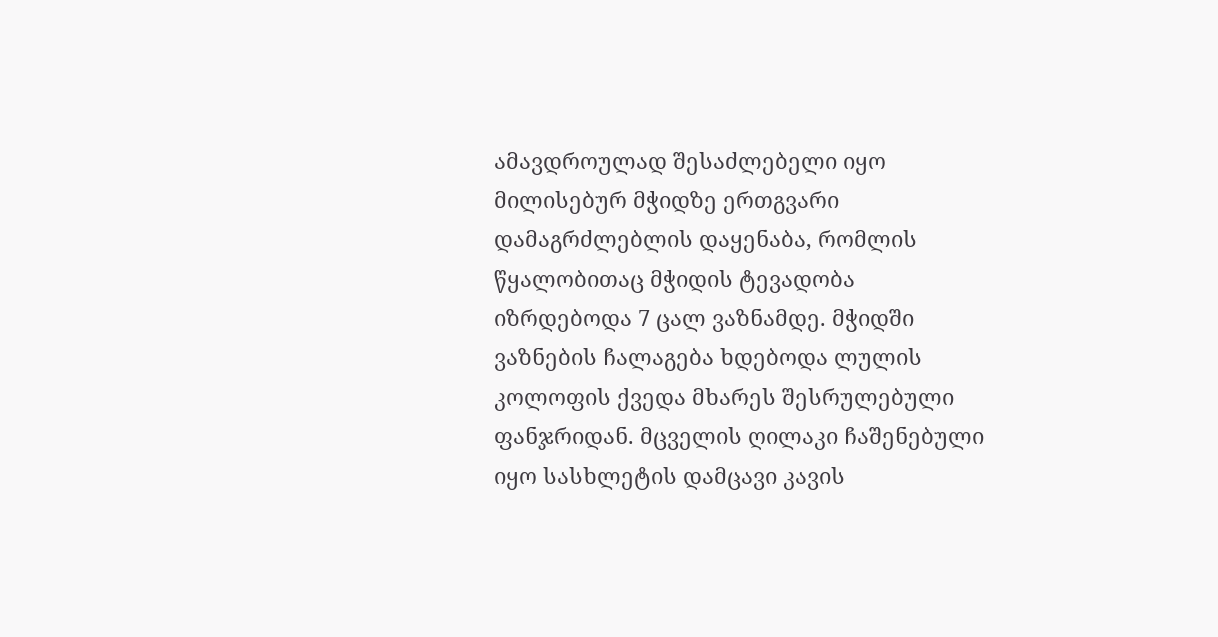ამავდროულად შესაძლებელი იყო მილისებურ მჭიდზე ერთგვარი დამაგრძლებლის დაყენაბა, რომლის წყალობითაც მჭიდის ტევადობა იზრდებოდა 7 ცალ ვაზნამდე. მჭიდში ვაზნების ჩალაგება ხდებოდა ლულის კოლოფის ქვედა მხარეს შესრულებული ფანჯრიდან. მცველის ღილაკი ჩაშენებული იყო სასხლეტის დამცავი კავის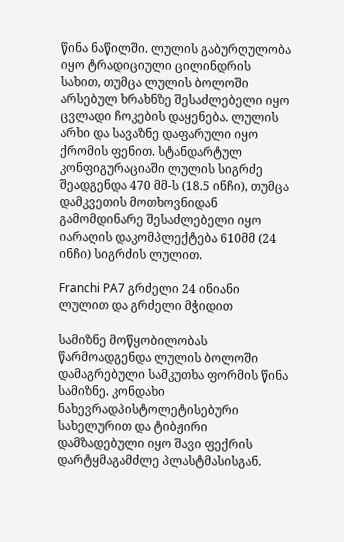წინა ნაწილში. ლულის გაბურღულობა იყო ტრადიციული ცილინდრის სახით, თუმცა ლულის ბოლოში არსებულ ხრახნზე შესაძლებელი იყო ცვლადი ჩოკების დაყენება. ლულის არხი და სავაზნე დაფარული იყო ქრომის ფენით. სტანდარტულ კონფიგურაციაში ლულის სიგრძე შეადგენდა 470 მმ-ს (18.5 ინჩი), თუმცა  დამკვეთის მოთხოვნიდან გამომდინარე შესაძლებელი იყო იარაღის დაკომპლექტება 610მმ (24 ინჩი) სიგრძის ლულით.

Franchi PA7 გრძელი 24 ინიანი ლულით და გრძელი მჭიდით

სამიზნე მოწყობილობას წარმოადგენდა ლულის ბოლოში დამაგრებული სამკუთხა ფორმის წინა სამიზნე. კონდახი ნახევრადპისტოლეტისებური სახელურით და ტიბჟირი დამზადებული იყო შავი ფექრის დარტყმაგამძლე პლასტმასისგან.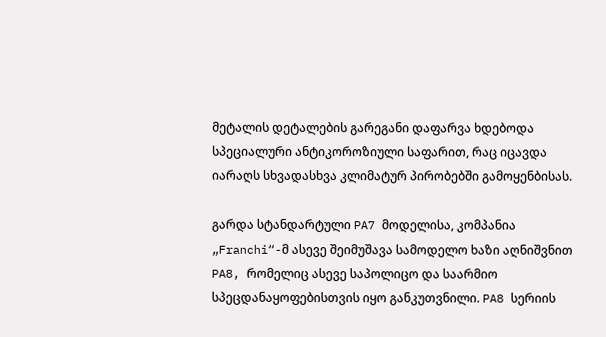მეტალის დეტალების გარეგანი დაფარვა ხდებოდა სპეციალური ანტიკოროზიული საფარით, რაც იცავდა იარაღს სხვადასხვა კლიმატურ პირობებში გამოყენბისას.

გარდა სტანდარტული PA7 მოდელისა, კომპანია „Franchi“-მ ასევე შეიმუშავა სამოდელო ხაზი აღნიშვნით PA8, რომელიც ასევე საპოლიცო და საარმიო სპეცდანაყოფებისთვის იყო განკუთვნილი. PA8 სერიის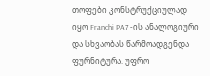თოფები კონსტრუქციულად იყო Franchi PA7 -ის ანალოგიური და სხვაობას წარმოადგენდა ფურნიტურა. უფრო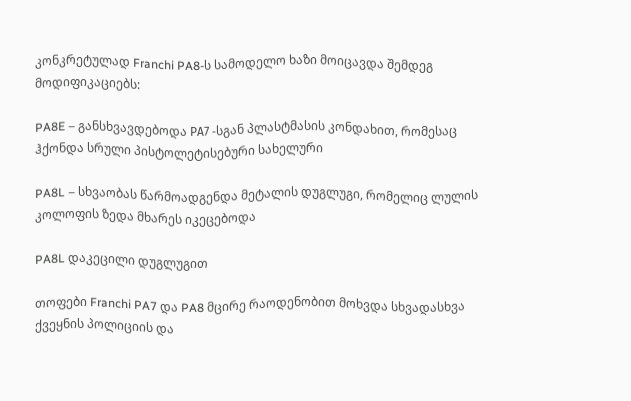კონკრეტულად Franchi PA8-ს სამოდელო ხაზი მოიცავდა შემდეგ მოდიფიკაციებს:

PA8E – განსხვავდებოდა РА7 -სგან პლასტმასის კონდახით, რომესაც ჰქონდა სრული პისტოლეტისებური სახელური

PA8L – სხვაობას წარმოადგენდა მეტალის დუგლუგი, რომელიც ლულის კოლოფის ზედა მხარეს იკეცებოდა

PA8L დაკეცილი დუგლუგით

თოფები Franchi PA7 და PA8 მცირე რაოდენობით მოხვდა სხვადასხვა ქვეყნის პოლიციის და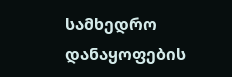სამხედრო დანაყოფების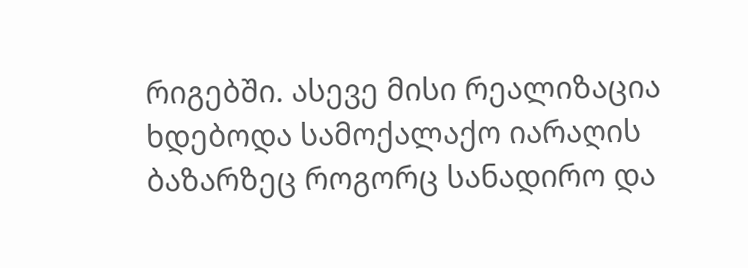რიგებში. ასევე მისი რეალიზაცია ხდებოდა სამოქალაქო იარაღის ბაზარზეც როგორც სანადირო და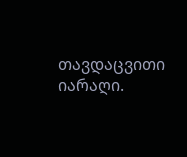თავდაცვითი იარაღი.